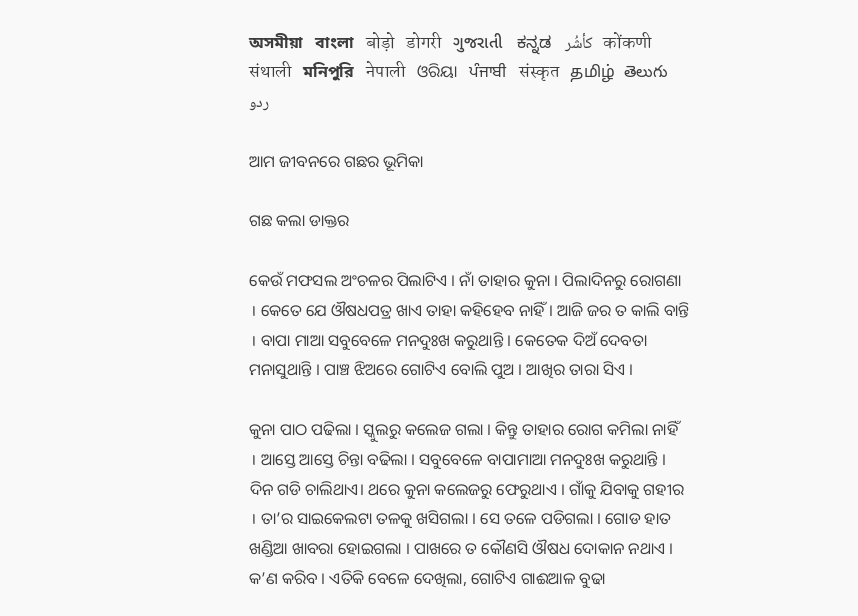অসমীয়া   বাংলা   बोड़ो   डोगरी   ગુજરાતી   ಕನ್ನಡ   كأشُر   कोंकणी   संथाली   মনিপুরি   नेपाली   ଓରିୟା   ਪੰਜਾਬੀ   संस्कृत   தமிழ்  తెలుగు   ردو

ଆମ ଜୀବନରେ ଗଛର ଭୂମିକା

ଗଛ କଲା ଡାକ୍ତର

କେଉଁ ମଫସଲ ଅଂଚଳର ପିଲାଟିଏ । ନାଁ ତାହାର କୁନା । ପିଲାଦିନରୁ ରୋଗଣା । କେତେ ଯେ ଔଷଧପତ୍ର ଖାଏ ତାହା କହିହେବ ନାହିଁ । ଆଜି ଜର ତ କାଲି ବାନ୍ତି । ବାପା ମାଆ ସବୁବେଳେ ମନଦୁଃଖ କରୁଥାନ୍ତି । କେତେକ ଦିଅଁ ଦେବତା ମନାସୁଥାନ୍ତି । ପାଞ୍ଚ ଝିଅରେ ଗୋଟିଏ ବୋଲି ପୁଅ । ଆଖିର ତାରା ସିଏ ।

କୁନା ପାଠ ପଢିଲା । ସ୍କୁଲରୁ କଲେଜ ଗଲା । କିନ୍ତୁ ତାହାର ରୋଗ କମିଲା ନାହିଁ । ଆସ୍ତେ ଆସ୍ତେ ଚିନ୍ତା ବଢିଲା । ସବୁବେଳେ ବାପାମାଆ ମନଦୁଃଖ କରୁଥାନ୍ତି । ଦିନ ଗଡି ଚାଲିଥାଏ। ଥରେ କୁନା କଲେଜରୁ ଫେରୁଥାଏ । ଗାଁକୁ ଯିବାକୁ ଗହୀର । ତା’ର ସାଇକେଲଟା ତଳକୁ ଖସିଗଲା । ସେ ତଳେ ପଡିଗଲା । ଗୋଡ ହାତ ଖଣ୍ଡିଆ ଖାବରା ହୋଇଗଲା । ପାଖରେ ତ କୌଣସି ଔଷଧ ଦୋକାନ ନଥାଏ । କ’ଣ କରିବ । ଏତିକି ବେଳେ ଦେଖିଲା, ଗୋଟିଏ ଗାଈଆଳ ବୁଢା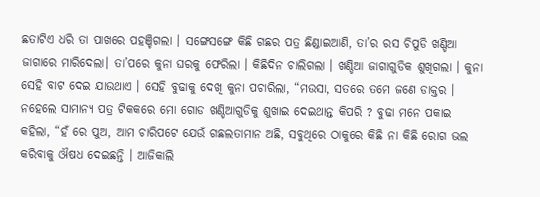ଛତାଟିଏ ଧରି ତା ପାଖରେ ପହଞ୍ଚିଗଲା । ସଙ୍ଗେସଙ୍ଗେ କିଛି ଗଛର ପତ୍ର ଛିଣ୍ଡାଇଆଣି, ତା’ର ରସ ଚିପୁଡି ଖଣ୍ଡିଆ ଜାଗାରେ ମାରିଦେଲା। ତା’ପରେ କୁନା ଘରକୁ ଫେରିଲା । କିଛିଦିନ ଚାଲିଗଲା । ଖଣ୍ଡିଆ ଜାଗାଗୁଡିକ ଶୁଖିଗଲା । କୁନା ସେହି ବାଟ ଦେଇ ଯାଉଥାଏ । ସେହି ବୁଢାକୁ ଦେଖି କୁନା ପଚାରିଲା, “ମଉସା, ସତରେ ତମେ ଜଣେ ଡାକ୍ତର । ନହେଲେ ସାମାନ୍ୟ ପତ୍ର ଟିକକରେ ମୋ ଗୋଡ ଖଣ୍ଡିଆଗୁଡିକୁ ଶୁଖାଇ ଦେଇଥାନ୍ତ କିପରି ? ବୁଢା ମନେ ପକାଇ କହିଲା, “ହଁ ରେ ପୁଅ, ଆମ ଚାରିପଟେ ଯେଉଁ ଗଛଲତାମାନ ଅଛି, ସବୁଥିରେ ଠାକୁରେ କିଛି ନା କିଛି ରୋଗ ଭଲ କରିବାକୁ ଔଷଧ ଦେଇଛନ୍ତି । ଆଜିକାଲି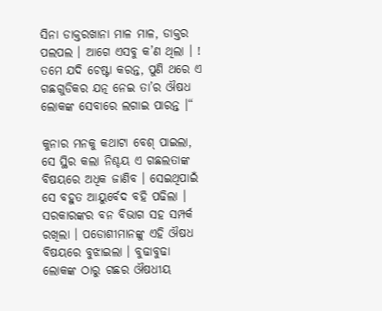ସିନା ଡାକ୍ତରଖାନା ମାଳ ମାଳ, ଡାକ୍ତର ପଲପଲ । ଆଗେ ଏସବୁ କ’ଣ ଥିଲା । ! ତମେ ଯଦି ଚେଷ୍ଟା କରନ୍ତ, ପୁଣି ଥରେ ଏ ଗଛଗୁଡିକର ଯତ୍ନ ନେଇ ତା’ର ଔଷଧ ଲୋକଙ୍କ ସେବାରେ ଲଗାଇ ପାରନ୍ତ ।“

କୁନାର ମନକୁ କଥାଟା ବେଶ୍ ପାଇଲା, ସେ ସ୍ଥିର କଲା ନିଶ୍ଚୟ ଏ ଗଛଲତାଙ୍କ ବିଷୟରେ ଅଧିକ ଜାଣିବ । ସେଇଥିପାଇଁ ସେ ବହୁତ ଆୟୁର୍ବେଦ ବହି ପଢିଲା । ସରକାରଙ୍କର ବନ ବିଭାଗ ସହ ସମ୍ପର୍କ ରଖିଲା । ପଡୋଶୀମାନଙ୍କୁ ଏହି ଔଷଧ ବିଷୟରେ ବୁଝାଇଲା । ବୁଢାବୁଢା ଲୋକଙ୍କ ଠାରୁ ଗଛର ଔଷଧୀୟ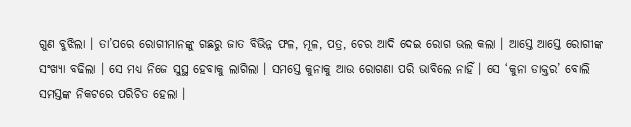ଗୁଣ ବୁଝିଲା । ତା’ପରେ ରୋଗୀମାନଙ୍କୁ ଗଛରୁ ଜାତ ବିଭିନ୍ନ ଫଳ, ମୂଳ, ପତ୍ର, ଚେର ଆଦି ଦେଇ ରୋଗ ଭଲ କଲା । ଆସ୍ତେ ଆସ୍ତେ ରୋଗୀଙ୍କ ସଂଖ୍ୟା ବଢିଲା । ସେ ମଧ୍ୟ ନିଜେ ସୁସ୍ଥ ହେବାକୁ ଲାଗିଲା । ସମସ୍ତେ କୁନାକୁ ଆଉ ରୋଗଣା ପରି ଭାବିଲେ ନାହିଁ । ସେ ‘କୁନା ଡାକ୍ତର’ ବୋଲି ସମସ୍ତଙ୍କ ନିକଟରେ ପରିଚିତ ହେଲା ।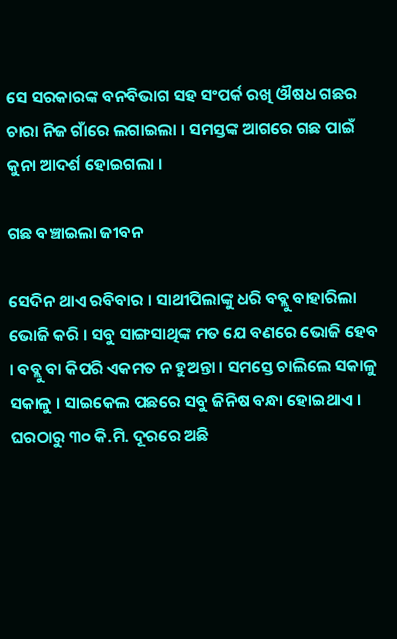ସେ ସରକାରଙ୍କ ବନବିଭାଗ ସହ ସଂପର୍କ ରଖି ଔଷଧ ଗଛର ଚାରା ନିଜ ଗାଁରେ ଲଗାଇଲା । ସମସ୍ତଙ୍କ ଆଗରେ ଗଛ ପାଇଁ କୁନା ଆଦର୍ଶ ହୋଇଗଲା ।

ଗଛ ବଞ୍ଚାଇଲା ଜୀବନ

ସେଦିନ ଥାଏ ରବିବାର । ସାଥୀପିଲାଙ୍କୁ ଧରି ବବ୍ଲୁ ବାହାରିଲା ଭୋଜି କରି । ସବୁ ସାଙ୍ଗସାଥିଙ୍କ ମତ ଯେ ବଣରେ ଭୋଜି ହେବ । ବବ୍ଲୁ ବା କିପରି ଏକମତ ନ ହୁଅନ୍ତା । ସମସ୍ତେ ଚାଲିଲେ ସକାଳୁ ସକାଳୁ । ସାଇକେଲ ପଛରେ ସବୁ ଜିନିଷ ବନ୍ଧା ହୋଇଥାଏ । ଘରଠାରୁ ୩୦ କି.ମି. ଦୂରରେ ଅଛି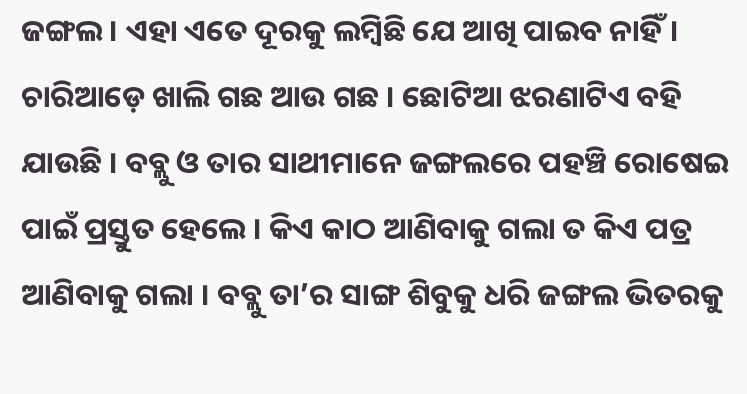ଜଙ୍ଗଲ । ଏହା ଏତେ ଦୂରକୁ ଲମ୍ବିଛି ଯେ ଆଖି ପାଇବ ନାହିଁ। ଚାରିଆଡ଼େ ଖାଲି ଗଛ ଆଉ ଗଛ । ଛୋଟିଆ ଝରଣାଟିଏ ବହି ଯାଉଛି । ବବ୍ଲୁ ଓ ତାର ସାଥୀମାନେ ଜଙ୍ଗଲରେ ପହଞ୍ଚି ରୋଷେଇ ପାଇଁ ପ୍ରସ୍ତୁତ ହେଲେ । କିଏ କାଠ ଆଣିବାକୁ ଗଲା ତ କିଏ ପତ୍ର ଆଣିବାକୁ ଗଲା । ବବ୍ଲୁ ତା’ର ସାଙ୍ଗ ଶିବୁକୁ ଧରି ଜଙ୍ଗଲ ଭିତରକୁ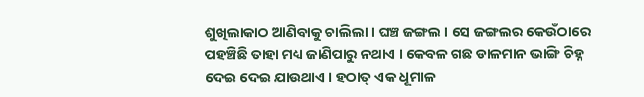ଶୁଖିଲାକାଠ ଆଣିବାକୁ ଚାଲିଲା । ଘଞ୍ଚ ଜଙ୍ଗଲ । ସେ ଜଙ୍ଗଲର କେଉଁଠାରେ ପହଞ୍ଚିଛି ତାହା ମଧ୍ୟ ଜାଣିପାରୁ ନଥାଏ । କେବଳ ଗଛ ଡାଳମାନ ଭାଙ୍ଗି ଚିହ୍ନ ଦେଇ ଦେଇ ଯାଉଥାଏ । ହଠାତ୍ ଏକ ଧୂମାଳ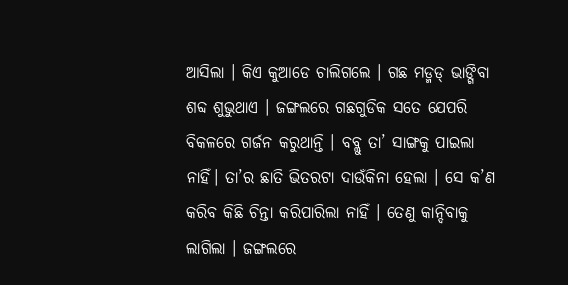ଆସିଲା । କିଏ କୁଆଡେ ଚାଲିଗଲେ । ଗଛ ମଡ୍ମଡ୍ ଭାଙ୍ଗିବା ଶବ୍ଦ ଶୁଭୁଥାଏ । ଜଙ୍ଗଲରେ ଗଛଗୁଡିକ ସତେ ଯେପରି ବିକଳରେ ଗର୍ଜନ କରୁଥାନ୍ତି । ବବ୍ଲୁ ତା’ ସାଙ୍ଗକୁ ପାଇଲା ନାହିଁ। ତା’ର ଛାତି ଭିତରଟା ଦାଉଁକିନା ହେଲା । ସେ କ’ଣ କରିବ କିଛି ଚିନ୍ତା କରିପାରିଲା ନାହିଁ । ତେଣୁ କାନ୍ଦିବାକୁ ଲାଗିଲା । ଜଙ୍ଗଲରେ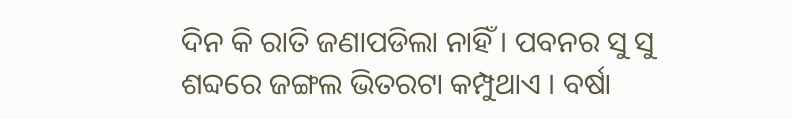ଦିନ କି ରାତି ଜଣାପଡିଲା ନାହିଁ । ପବନର ସୁ ସୁ ଶବ୍ଦରେ ଜଙ୍ଗଲ ଭିତରଟା କମ୍ପୁଥାଏ । ବର୍ଷା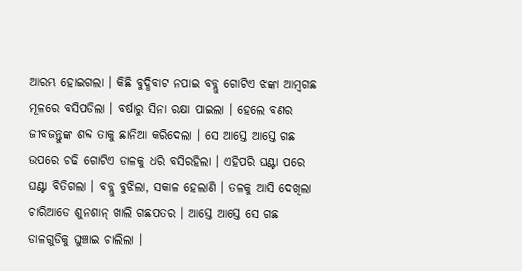ଆରମ୍ଭ ହୋଇଗଲା । କିଛି ବୁଦ୍ଧିବାଟ ନପାଇ ବବ୍ଲୁ ଗୋଟିଏ ଝଙ୍କା ଆମ୍ବଗଛ ମୂଳରେ ବସିପଡିଲା । ବର୍ଷାରୁ ସିନା ରକ୍ଷା ପାଇଲା । ହେଲେ ବଣର ଜୀବଜନ୍ତୁଙ୍କ ଶବ୍ଦ ତାକୁ ଛାନିଆ କରିଦେଲା । ସେ ଆସ୍ତେ ଆସ୍ତେ ଗଛ ଉପରେ ଚଢି ଗୋଟିଏ ଡାଳକୁ ଧରି ବସିରହିଲା । ଏହିପରି ଘଣ୍ଟା ପରେ ଘଣ୍ଟା ବିତିଗଲା । ବବ୍ଲୁ ବୁଝିଲା, ସକାଳ ହେଲାଣି । ତଳକୁ ଆସି ଦେଖିଲା ଚାରିଆଡେ ଶୁନଶାନ୍ ଖାଲି ଗଛପତର । ଆସ୍ତେ ଆସ୍ତେ ସେ ଗଛ ଡାଳଗୁଡିକୁ ଘୁଞ୍ଚାଇ ଚାଲିଲା ।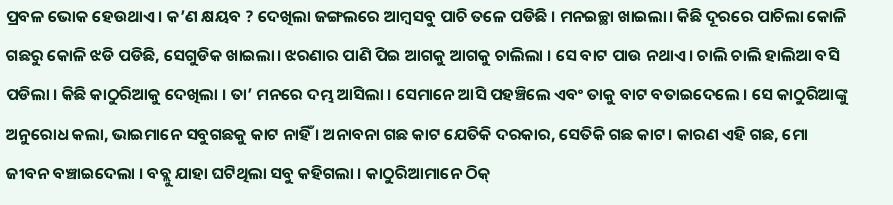ପ୍ରବଳ ଭୋକ ହେଉଥାଏ । କ’ଣ କ୍ଷୟବ ? ଦେଖିଲା ଜଙ୍ଗଲରେ ଆମ୍ବସବୁ ପାଚି ତଳେ ପଡିଛି । ମନଇଚ୍ଛା ଖାଇଲା। କିଛି ଦୂରରେ ପାଚିଲା କୋଳି ଗଛରୁ କୋଳି ଝଡି ପଡିଛି, ସେଗୁଡିକ ଖାଇଲା। ଝରଣାର ପାଣି ପିଇ ଆଗକୁ ଆଗକୁ ଚାଲିଲା । ସେ ବାଟ ପାଉ ନଥାଏ । ଚାଲି ଚାଲି ହାଲିଆ ବସି ପଡିଲା । କିଛି କାଠୁରିଆକୁ ଦେଖିଲା । ତା’ ମନରେ ଦମ୍ଭ ଆସିଲା । ସେମାନେ ଆସି ପହଞ୍ଚିଲେ ଏବଂ ତାକୁ ବାଟ ବତାଇଦେଲେ । ସେ କାଠୁରିଆଙ୍କୁ ଅନୁରୋଧ କଲା, ଭାଇମାନେ ସବୁଗଛକୁ କାଟ ନାହିଁ । ଅନାବନା ଗଛ କାଟ ଯେତିକି ଦରକାର, ସେତିକି ଗଛ କାଟ। କାରଣ ଏହି ଗଛ, ମୋ ଜୀବନ ବଞ୍ଚାଇଦେଲା । ବବ୍ଲୁ ଯାହା ଘଟିଥିଲା ସବୁ କହିଗଲା । କାଠୁରିଆମାନେ ଠିକ୍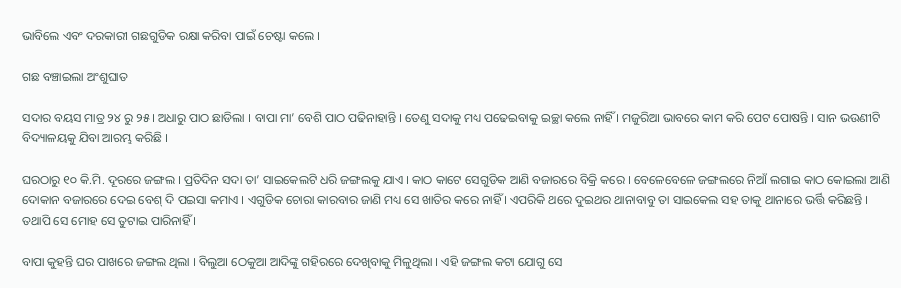ଭାବିଲେ ଏବଂ ଦରକାରୀ ଗଛଗୁଡିକ ରକ୍ଷା କରିବା ପାଇଁ ଚେଷ୍ଟା କଲେ ।

ଗଛ ବଞ୍ଚାଇଲା ଅଂଶୁଘାତ

ସଦାର ବୟସ ମାତ୍ର ୨୪ ରୁ ୨୫। ଅଧାରୁ ପାଠ ଛାଡିଲା । ବାପା ମା’ ବେଶି ପାଠ ପଢିନାହାନ୍ତି । ତେଣୁ ସଦାକୁ ମଧ୍ୟ ପଢେଇବାକୁ ଇଚ୍ଛା କଲେ ନାହିଁ । ମଜୁରିଆ ଭାବରେ କାମ କରି ପେଟ ପୋଷନ୍ତି । ସାନ ଭଉଣୀଟି ବିଦ୍ୟାଳୟକୁ ଯିବା ଆରମ୍ଭ କରିଛି ।

ଘରଠାରୁ ୧୦ କି.ମି. ଦୂରରେ ଜଙ୍ଗଲ । ପ୍ରତିଦିନ ସଦା ତା’ ସାଇକେଲଟି ଧରି ଜଙ୍ଗଲକୁ ଯାଏ । କାଠ କାଟେ ସେଗୁଡିକ ଆଣି ବଜାରରେ ବିକ୍ରି କରେ । ବେଳେବେଳେ ଜଙ୍ଗଲରେ ନିଆଁ ଲଗାଇ କାଠ କୋଇଲା ଆଣି ଦୋକାନ ବଜାରରେ ଦେଇ ବେଶ୍ ଦି ପଇସା କମାଏ । ଏଗୁଡିକ ଚୋରା କାରବାର ଜାଣି ମଧ୍ୟ ସେ ଖାତିର କରେ ନାହିଁ । ଏପରିକି ଥରେ ଦୁଇଥର ଥାନାବାବୁ ତା ସାଇକେଲ ସହ ତାକୁ ଥାନାରେ ଭର୍ତ୍ତି କରିଛନ୍ତି । ତଥାପି ସେ ମୋହ ସେ ତୁଟାଇ ପାରିନାହିଁ ।

ବାପା କୁହନ୍ତି ଘର ପାଖରେ ଜଙ୍ଗଲ ଥିଲା । ବିଲୁଆ ଠେକୁଆ ଆଦିଙ୍କୁ ଗହିରରେ ଦେଖିବାକୁ ମିଳୁଥିଲା । ଏହି ଜଙ୍ଗଲ କଟା ଯୋଗୁ ସେ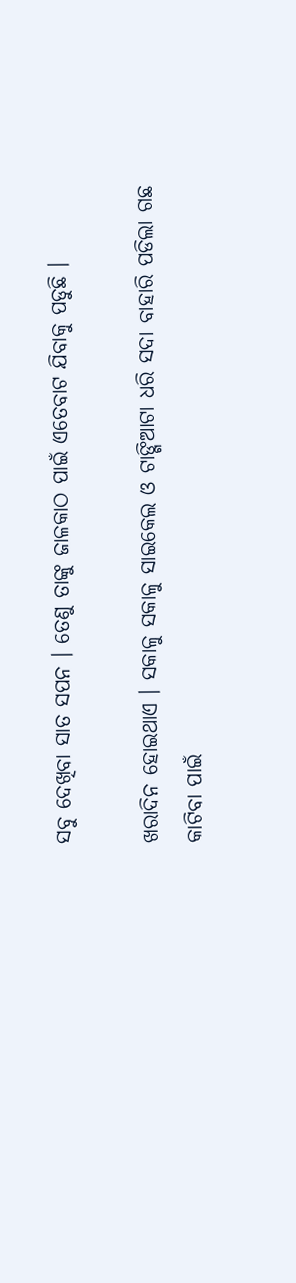ସବୁ ଦେଖିବା ସାତ ସପନ । ତେଣୁ ତାଙ୍କୁ ଜାଳକାଠ ପାଇଁ ଏତେବାଟ ଯିବାକୁ ପଡୁଛି ।

ଖରାଦିନ ହୋଇଥାଏ । ସକାଳୁ ସକାଳୁ ସାଇକେଲ ଓ ଟାଙ୍ଗିଆଟା ଧରି ସଦା ବାହାରି ପଡିଲା ଗଛ କାଟିବା ପାଇଁ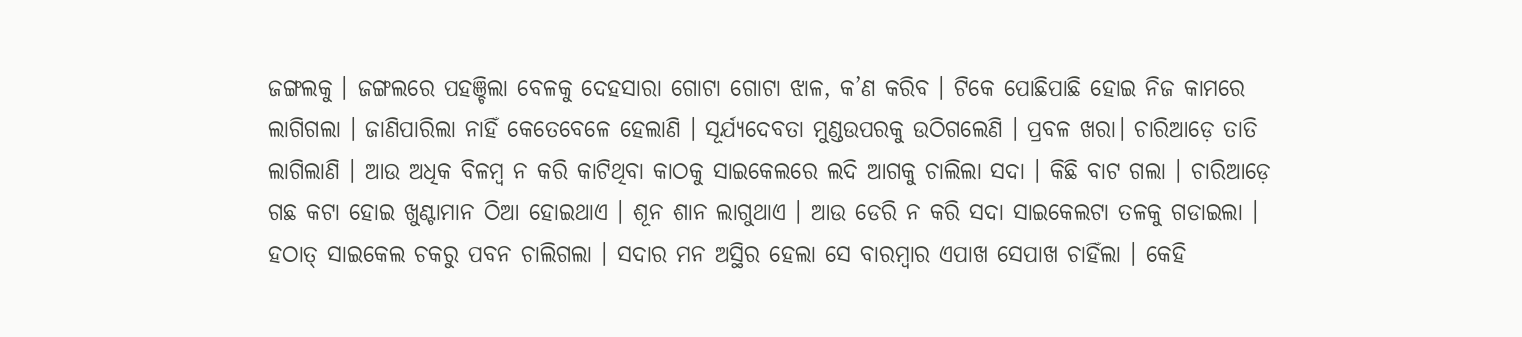ଜଙ୍ଗଲକୁ । ଜଙ୍ଗଲରେ ପହଞ୍ଚିଲା ବେଳକୁ ଦେହସାରା ଗୋଟା ଗୋଟା ଝାଳ, କ’ଣ କରିବ । ଟିକେ ପୋଛିପାଛି ହୋଇ ନିଜ କାମରେ ଲାଗିଗଲା । ଜାଣିପାରିଲା ନାହିଁ କେତେବେଳେ ହେଲାଣି । ସୂର୍ଯ୍ୟଦେବତା ମୁଣ୍ଡଉପରକୁ ଉଠିଗଲେଣି । ପ୍ରବଳ ଖରା। ଚାରିଆଡ଼େ ତାତି ଲାଗିଲାଣି । ଆଉ ଅଧିକ ବିଳମ୍ବ ନ କରି କାଟିଥିବା କାଠକୁ ସାଇକେଲରେ ଲଦି ଆଗକୁ ଚାଲିଲା ସଦା । କିଛି ବାଟ ଗଲା । ଚାରିଆଡ଼େ ଗଛ କଟା ହୋଇ ଖୁଣ୍ଟାମାନ ଠିଆ ହୋଇଥାଏ । ଶୂନ ଶାନ ଲାଗୁଥାଏ । ଆଉ ଡେରି ନ କରି ସଦା ସାଇକେଲଟା ତଳକୁ ଗଡାଇଲା । ହଠାତ୍ ସାଇକେଲ ଚକରୁ ପବନ ଚାଲିଗଲା । ସଦାର ମନ ଅସ୍ଥିର ହେଲା ସେ ବାରମ୍ବାର ଏପାଖ ସେପାଖ ଚାହିଁଲା । କେହି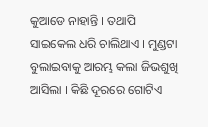କୁଆଡେ ନାହାନ୍ତି । ତଥାପି ସାଇକେଲ ଧରି ଚାଲିଥାଏ । ମୁଣ୍ଡଟା ବୁଲାଇବାକୁ ଆରମ୍ଭ କଲା ଜିଭଶୁଖି ଆସିଲା । କିଛି ଦୂରରେ ଗୋଟିଏ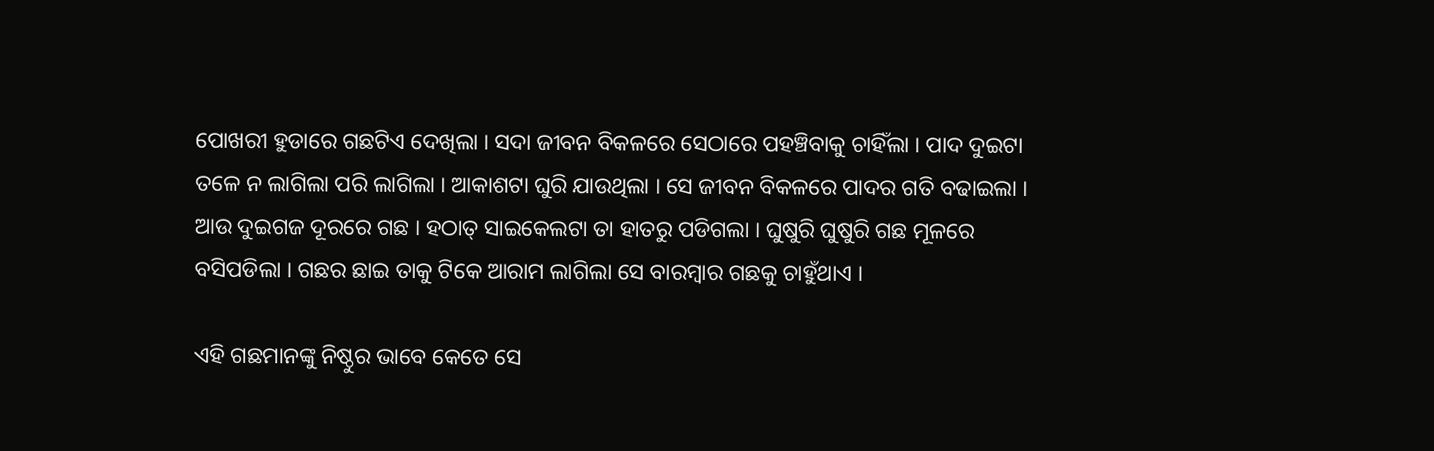ପୋଖରୀ ହୁଡାରେ ଗଛଟିଏ ଦେଖିଲା । ସଦା ଜୀବନ ବିକଳରେ ସେଠାରେ ପହଞ୍ଚିବାକୁ ଚାହିଁଲା । ପାଦ ଦୁଇଟା ତଳେ ନ ଲାଗିଲା ପରି ଲାଗିଲା । ଆକାଶଟା ଘୁରି ଯାଉଥିଲା । ସେ ଜୀବନ ବିକଳରେ ପାଦର ଗତି ବଢାଇଲା । ଆଉ ଦୁଇଗଜ ଦୂରରେ ଗଛ । ହଠାତ୍ ସାଇକେଲଟା ତା ହାତରୁ ପଡିଗଲା । ଘୁଷୁରି ଘୁଷୁରି ଗଛ ମୂଳରେ ବସିପଡିଲା । ଗଛର ଛାଇ ତାକୁ ଟିକେ ଆରାମ ଲାଗିଲା ସେ ବାରମ୍ବାର ଗଛକୁ ଚାହୁଁଥାଏ ।

ଏହି ଗଛମାନଙ୍କୁ ନିଷ୍ଠୁର ଭାବେ କେତେ ସେ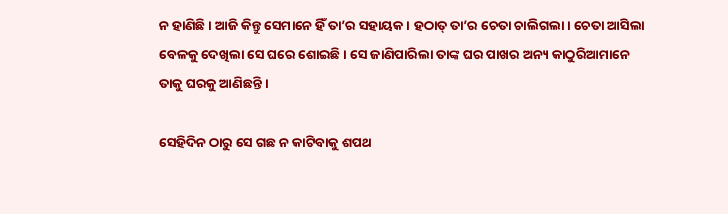ନ ହାଣିଛି । ଆଜି କିନ୍ତୁ ସେମାନେ ହିଁ ତା’ର ସହାୟକ । ହଠାତ୍ ତା’ର ଚେତା ଚାଲିଗଲା । ଚେତା ଆସିଲା ବେଳକୁ ଦେଖିଲା ସେ ଘରେ ଶୋଇଛି । ସେ ଜାଣିପାରିଲା ତାଙ୍କ ଘର ପାଖର ଅନ୍ୟ କାଠୁରିଆମାନେ ତାକୁ ଘରକୁ ଆଣିଛନ୍ତି ।

ସେହିଦିନ ଠାରୁ ସେ ଗଛ ନ କାଟିବାକୁ ଶପଥ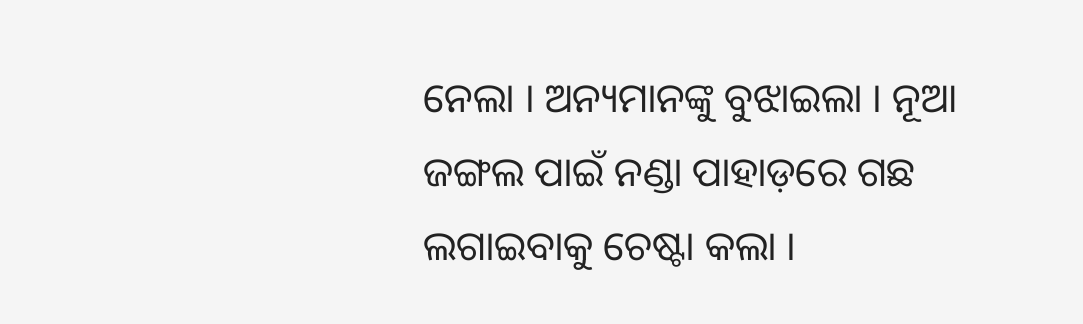ନେଲା । ଅନ୍ୟମାନଙ୍କୁ ବୁଝାଇଲା । ନୂଆ ଜଙ୍ଗଲ ପାଇଁ ନଣ୍ଡା ପାହାଡ଼ରେ ଗଛ ଲଗାଇବାକୁ ଚେଷ୍ଟା କଲା ।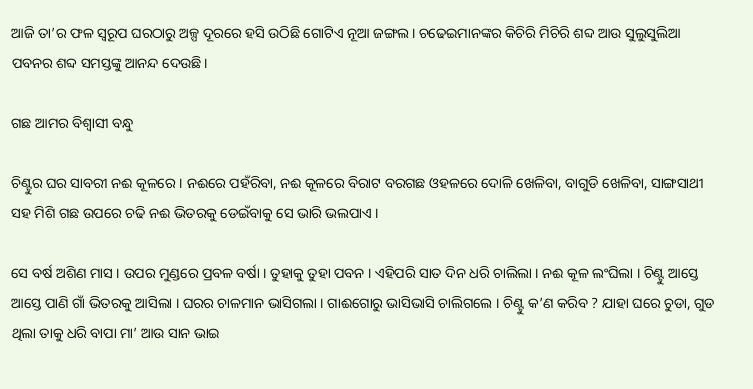ଆଜି ତା’ର ଫଳ ସ୍ୱରୂପ ଘରଠାରୁ ଅଳ୍ପ ଦୂରରେ ହସି ଉଠିଛି ଗୋଟିଏ ନୂଆ ଜଙ୍ଗଲ। ଚଢେଇମାନଙ୍କର କିଚିରି ମିଚିରି ଶବ୍ଦ ଆଉ ସୁଲୁସୁଲିଆ ପବନର ଶବ୍ଦ ସମସ୍ତଙ୍କୁ ଆନନ୍ଦ ଦେଉଛି।

ଗଛ ଆମର ବିଶ୍ଵାସୀ ବନ୍ଧୁ

ଚିଣ୍ଟୁର ଘର ସାବରୀ ନଈ କୂଳରେ । ନଈରେ ପହଁରିବା, ନଈ କୂଳରେ ବିରାଟ ବରଗଛ ଓହଳରେ ଦୋଳି ଖେଳିବା, ବାଗୁଡି ଖେଳିବା, ସାଙ୍ଗସାଥୀ ସହ ମିଶି ଗଛ ଉପରେ ଚଢି ନଈ ଭିତରକୁ ଡେଇଁବାକୁ ସେ ଭାରି ଭଲପାଏ ।

ସେ ବର୍ଷ ଅଶିଣ ମାସ । ଉପର ମୁଣ୍ଡରେ ପ୍ରବଳ ବର୍ଷା । ତୁହାକୁ ତୁହା ପବନ । ଏହିପରି ସାତ ଦିନ ଧରି ଚାଲିଲା । ନଈ କୂଳ ଲଂଘିଲା । ଚିଣ୍ଟୁ ଆସ୍ତେ ଆସ୍ତେ ପାଣି ଗାଁ ଭିତରକୁ ଆସିଲା । ଘରର ଚାଳମାନ ଭାସିଗଲା । ଗାଈଗୋରୁ ଭାସିଭାସି ଚାଲିଗଲେ । ଚିଣ୍ଟୁ କ’ଣ କରିବ ? ଯାହା ଘରେ ଚୁଡା, ଗୁଡ ଥିଲା ତାକୁ ଧରି ବାପା ମା’ ଆଉ ସାନ ଭାଇ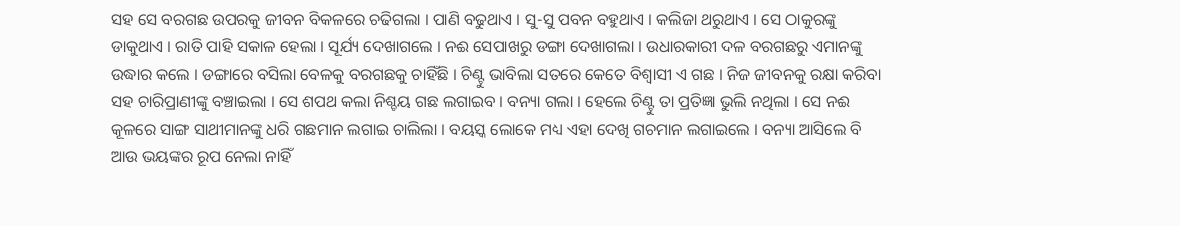ସହ ସେ ବରଗଛ ଉପରକୁ ଜୀବନ ବିକଳରେ ଚଢିଗଲା । ପାଣି ବଢୁଥାଏ । ସୁ-ସୁ ପବନ ବହୁଥାଏ । କଲିଜା ଥରୁଥାଏ । ସେ ଠାକୁରଙ୍କୁ ଡାକୁଥାଏ । ରାତି ପାହି ସକାଳ ହେଲା । ସୂର୍ଯ୍ୟ ଦେଖାଗଲେ । ନଈ ସେପାଖରୁ ଡଙ୍ଗା ଦେଖାଗଲା । ଉଧାରକାରୀ ଦଳ ବରଗଛରୁ ଏମାନଙ୍କୁ ଉଦ୍ଧାର କଲେ । ଡଙ୍ଗାରେ ବସିଲା ବେଳକୁ ବରଗଛକୁ ଚାହିଁଛି । ଚିଣ୍ଟୁ ଭାବିଲା ସତରେ କେତେ ବିଶ୍ଵାସୀ ଏ ଗଛ । ନିଜ ଜୀବନକୁ ରକ୍ଷା କରିବା ସହ ଚାରିପ୍ରାଣୀଙ୍କୁ ବଞ୍ଚାଇଲା । ସେ ଶପଥ କଲା ନିଶ୍ଚୟ ଗଛ ଲଗାଇବ । ବନ୍ୟା ଗଲା । ହେଲେ ଚିଣ୍ଟୁ ତା ପ୍ରତିଜ୍ଞା ଭୁଲି ନଥିଲା । ସେ ନଈ କୂଳରେ ସାଙ୍ଗ ସାଥୀମାନଙ୍କୁ ଧରି ଗଛମାନ ଲଗାଇ ଚାଲିଲା । ବୟସ୍କ ଲୋକେ ମଧ୍ୟ ଏହା ଦେଖି ଗଚମାନ ଲଗାଇଲେ । ବନ୍ୟା ଆସିଲେ ବି ଆଉ ଭୟଙ୍କର ରୂପ ନେଲା ନାହିଁ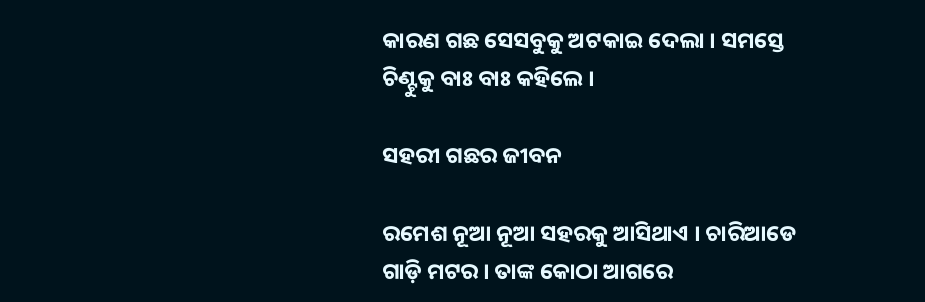କାରଣ ଗଛ ସେସବୁକୁ ଅଟକାଇ ଦେଲା । ସମସ୍ତେ ଚିଣ୍ଟୁକୁ ବାଃ ବାଃ କହିଲେ ।

ସହରୀ ଗଛର ଜୀବନ

ରମେଶ ନୂଆ ନୂଆ ସହରକୁ ଆସିଥାଏ । ଚାରିଆଡେ ଗାଡ଼ି ମଟର । ତାଙ୍କ କୋଠା ଆଗରେ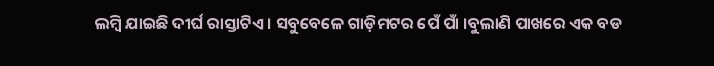ଲମ୍ବି ଯାଇଛି ଦୀର୍ଘ ରାସ୍ତାଟିଏ । ସବୁବେଳେ ଗାଡ଼ିମଟର ପେଁ ପାଁ ।ବୁଲାଣି ପାଖରେ ଏକ ବଡ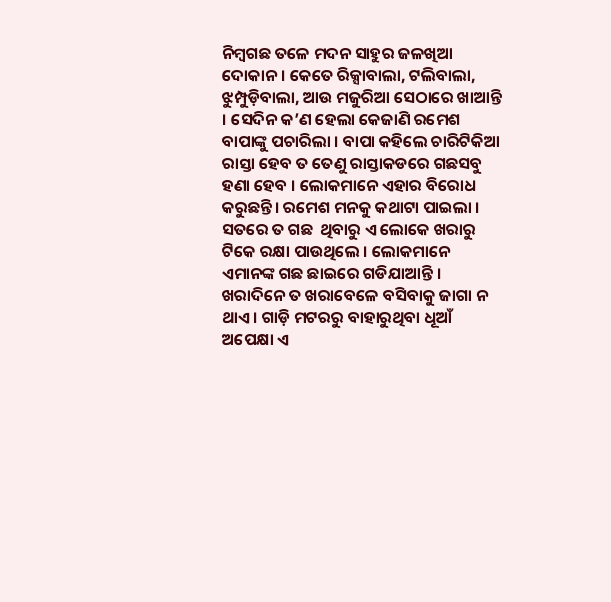ନିମ୍ବଗଛ ତଳେ ମଦନ ସାହୁର ଜଳଖିଆ ଦୋକାନ । କେତେ ରିକ୍ସାବାଲା, ଟଲିବାଲା, ଝୁମ୍ପୁଡ଼ିବାଲା, ଆଉ ମଜୁରିଆ ସେଠାରେ ଖାଆନ୍ତି । ସେଦିନ କ’ଣ ହେଲା କେଜାଣି ରମେଶ ବାପାଙ୍କୁ ପଚାରିଲା । ବାପା କହିଲେ ଚାରିଟିକିଆ ରାସ୍ତା ହେବ ତ ତେଣୁ ରାସ୍ତାକଡରେ ଗଛସବୁ ହଣା ହେବ । ଲୋକମାନେ ଏହାର ବିରୋଧ କରୁଛନ୍ତି। ରମେଶ ମନକୁ କଥାଟା ପାଇଲା । ସତରେ ତ ଗଛ  ଥିବାରୁ ଏ ଲୋକେ ଖରାରୁ ଟିକେ ରକ୍ଷା ପାଉଥିଲେ । ଲୋକମାନେ ଏମାନଙ୍କ ଗଛ ଛାଇରେ ଗଡିଯାଆନ୍ତି । ଖରାଦିନେ ତ ଖରାବେଳେ ବସିବାକୁ ଜାଗା ନ ଥାଏ । ଗାଡ଼ି ମଟରରୁ ବାହାରୁଥିବା ଧୂଆଁ ଅପେକ୍ଷା ଏ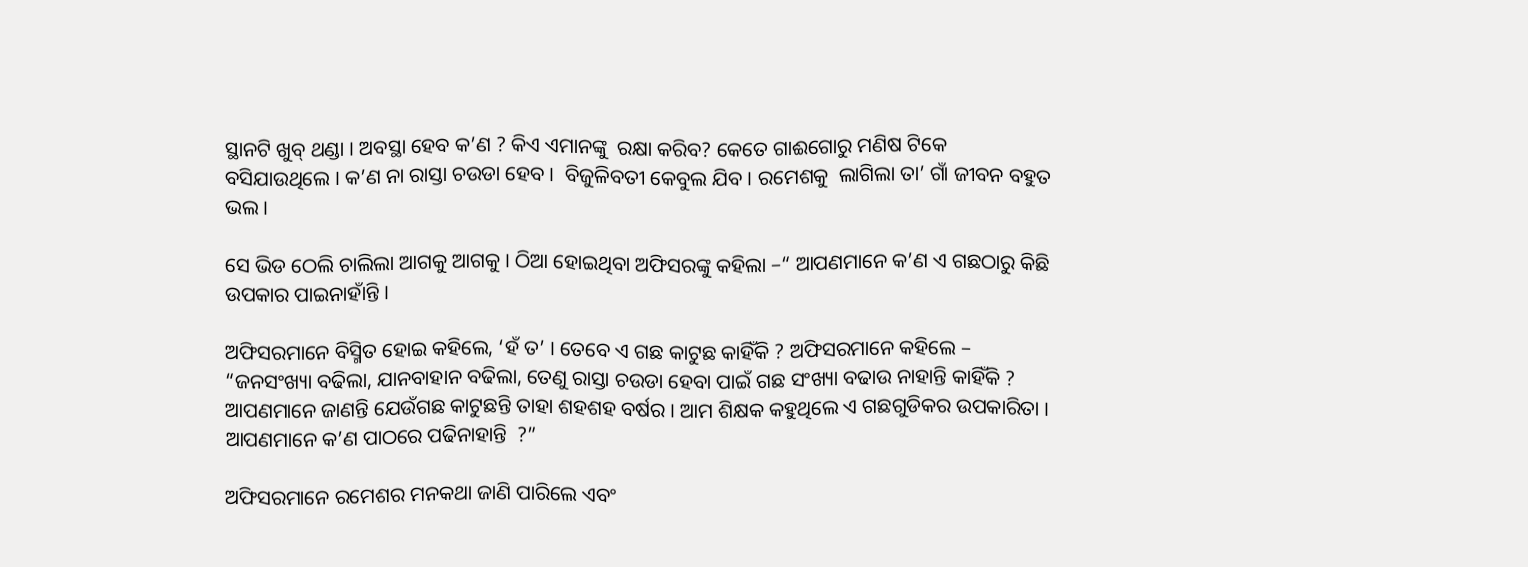ସ୍ଥାନଟି ଖୁବ୍ ଥଣ୍ଡା । ଅବସ୍ଥା ହେବ କ’ଣ ? କିଏ ଏମାନଙ୍କୁ  ରକ୍ଷା କରିବ? କେତେ ଗାଈଗୋରୁ ମଣିଷ ଟିକେ ବସିଯାଉଥିଲେ । କ’ଣ ନା ରାସ୍ତା ଚଉଡା ହେବ ।  ବିଜୁଳିବତୀ କେବୁଲ ଯିବ । ରମେଶକୁ  ଲାଗିଲା ତା’ ଗାଁ ଜୀବନ ବହୁତ ଭଲ ।

ସେ ଭିଡ ଠେଲି ଚାଲିଲା ଆଗକୁ ଆଗକୁ । ଠିଆ ହୋଇଥିବା ଅଫିସରଙ୍କୁ କହିଲା –“ ଆପଣମାନେ କ’ଣ ଏ ଗଛଠାରୁ କିଛି ଉପକାର ପାଇନାହାଁନ୍ତି ।

ଅଫିସରମାନେ ବିସ୍ମିତ ହୋଇ କହିଲେ, ‘ହଁ ତ’ । ତେବେ ଏ ଗଛ କାଟୁଛ କାହିଁକି ? ଅଫିସରମାନେ କହିଲେ – “ଜନସଂଖ୍ୟା ବଢିଲା, ଯାନବାହାନ ବଢିଲା, ତେଣୁ ରାସ୍ତା ଚଉଡା ହେବା ପାଇଁ ଗଛ ସଂଖ୍ୟା ବଢାଉ ନାହାନ୍ତି କାହିଁକି ? ଆପଣମାନେ ଜାଣନ୍ତି ଯେଉଁଗଛ କାଟୁଛନ୍ତି ତାହା ଶହଶହ ବର୍ଷର । ଆମ ଶିକ୍ଷକ କହୁଥିଲେ ଏ ଗଛଗୁଡିକର ଉପକାରିତା । ଆପଣମାନେ କ’ଣ ପାଠରେ ପଢିନାହାନ୍ତି  ?”

ଅଫିସରମାନେ ରମେଶର ମନକଥା ଜାଣି ପାରିଲେ ଏବଂ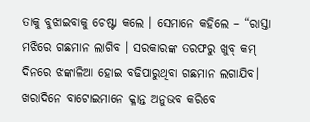ତାକୁ ବୁଝାଇବାକୁ ଚେଷ୍ଟା କଲେ । ସେମାନେ କହିଲେ – “ରାସ୍ତା ମଝିରେ ଗଛମାନ ଲାଗିବ । ସରକାରଙ୍କ ତରଫରୁ ଖୁବ୍ କମ୍ ଦିନରେ ଝଙ୍କାଳିଆ ହୋଇ ବଢିପାରୁଥିବା ଗଛମାନ ଲଗାଯିବ। ଖରାଦିନେ ବାଟୋଇମାନେ କ୍ଳାନ୍ତ ଅନୁଭବ କରିବେ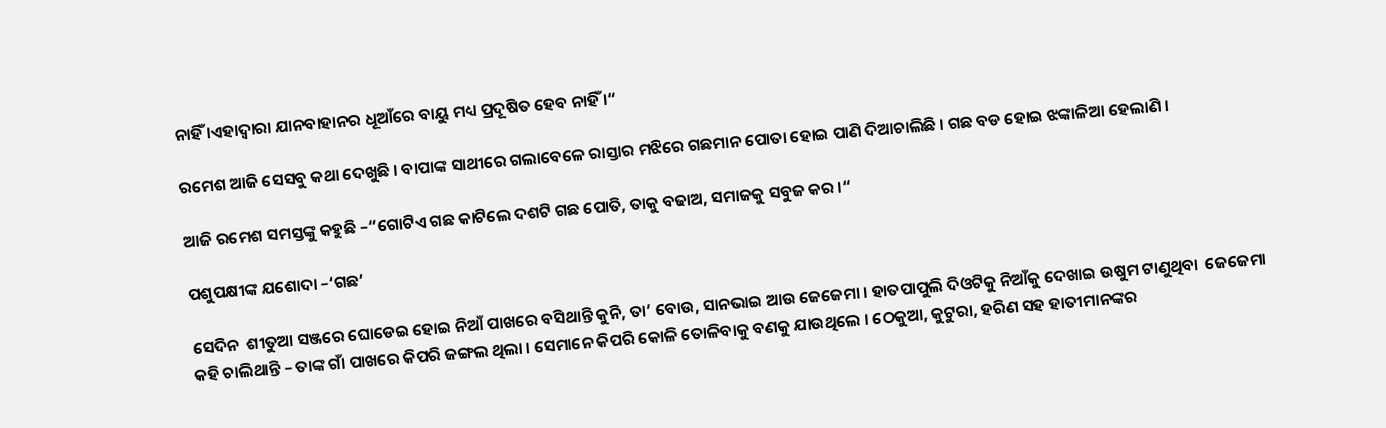ନାହିଁ ।ଏହାଦ୍ଵାରା ଯାନବାହାନର ଧୂଆଁରେ ବାୟୁ ମଧ୍ୟ ପ୍ରଦୂଷିତ ହେବ ନାହିଁ ।“

ରମେଶ ଆଜି ସେସବୁ କଥା ଦେଖୁଛି । ବାପାଙ୍କ ସାଥୀରେ ଗଲାବେଳେ ରାସ୍ତାର ମଝିରେ ଗଛମାନ ପୋତା ହୋଇ ପାଣି ଦିଆଚାଲିଛି । ଗଛ ବଡ ହୋଇ ଝଙ୍କାଳିଆ ହେଲାଣି ।

ଆଜି ରମେଶ ସମସ୍ତଙ୍କୁ କହୁଛି –“ଗୋଟିଏ ଗଛ କାଟିଲେ ଦଶଟି ଗଛ ପୋତି, ତାକୁ ବଢାଅ, ସମାଜକୁ ସବୁଜ କର ।“

ପଶୁପକ୍ଷୀଙ୍କ ଯଶୋଦା –‘ଗଛ’

ସେଦିନ  ଶୀତୁଆ ସଞ୍ଜରେ ଘୋଡେଇ ହୋଇ ନିଆଁ ପାଖରେ ବସିଥାନ୍ତି କୁନି, ତା’ ବୋଉ, ସାନଭାଇ ଆଉ ଜେଜେମା । ହାତପାପୁଲି ଦିଓଟିକୁ ନିଆଁକୁ ଦେଖାଇ ଉଷୁମ ଟାଣୁଥିବା  ଜେଜେମା କହି ଚାଲିଥାନ୍ତି – ତାଙ୍କ ଗାଁ ପାଖରେ କିପରି ଜଙ୍ଗଲ ଥିଲା । ସେମାନେ କିପରି କୋଳି ତୋଳିବାକୁ ବଣକୁ ଯାଉଥିଲେ । ଠେକୁଆ, କୁଟୁରା, ହରିଣ ସହ ହାତୀମାନଙ୍କର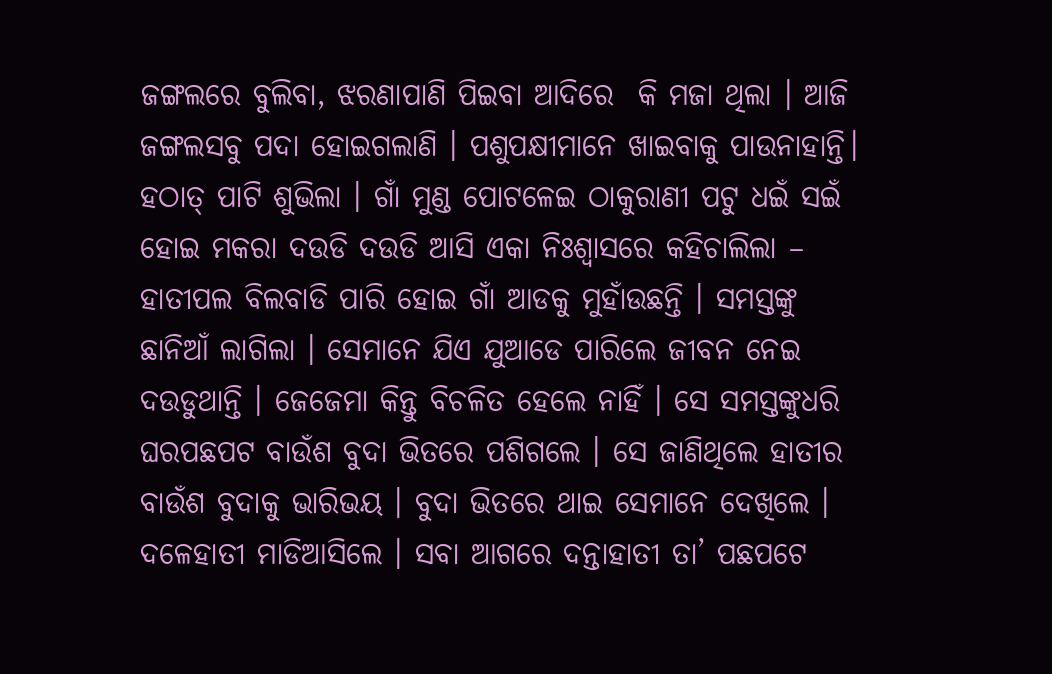ଜଙ୍ଗଲରେ ବୁଲିବା, ଝରଣାପାଣି ପିଇବା ଆଦିରେ  କି ମଜା ଥିଲା । ଆଜି ଜଙ୍ଗଲସବୁ ପଦା ହୋଇଗଲାଣି । ପଶୁପକ୍ଷୀମାନେ ଖାଇବାକୁ ପାଉନାହାନ୍ତି। ହଠାତ୍ ପାଟି ଶୁଭିଲା । ଗାଁ ମୁଣ୍ଡ ପୋଟଳେଇ ଠାକୁରାଣୀ ପଟୁ ଧଇଁ ସଇଁ ହୋଇ ମକରା ଦଉଡି ଦଉଡି ଆସି ଏକା ନିଃଶ୍ଵାସରେ କହିଚାଲିଲା – ହାତୀପଲ ବିଲବାଡି ପାରି ହୋଇ ଗାଁ ଆଡକୁ ମୁହାଁଉଛନ୍ତି । ସମସ୍ତଙ୍କୁ ଛାନିଆଁ ଲାଗିଲା । ସେମାନେ ଯିଏ ଯୁଆଡେ ପାରିଲେ ଜୀବନ ନେଇ ଦଉଡୁଥାନ୍ତି । ଜେଜେମା କିନ୍ତୁ ବିଚଳିତ ହେଲେ ନାହିଁ । ସେ ସମସ୍ତଙ୍କୁଧରି ଘରପଛପଟ ବାଉଁଶ ବୁଦା ଭିତରେ ପଶିଗଲେ । ସେ ଜାଣିଥିଲେ ହାତୀର ବାଉଁଶ ବୁଦାକୁ ଭାରିଭୟ । ବୁଦା ଭିତରେ ଥାଇ ସେମାନେ ଦେଖିଲେ । ଦଳେହାତୀ ମାଡିଆସିଲେ । ସବା ଆଗରେ ଦନ୍ତାହାତୀ ତା’ ପଛପଟେ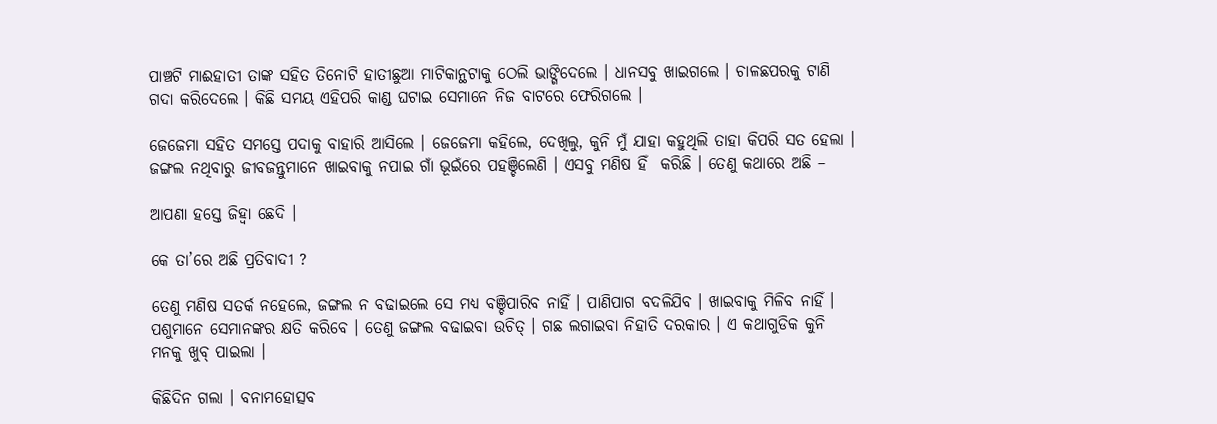ପାଞ୍ଚଟି ମାଈହାତୀ ତାଙ୍କ ସହିତ ତିନୋଟି ହାତୀଛୁଆ ମାଟିକାନ୍ଥଟାକୁ ଠେଲି ଭାଙ୍ଗିଦେଲେ । ଧାନସବୁ ଖାଇଗଲେ । ଚାଳଛପରକୁ ଟାଣି ଗଦା କରିଦେଲେ । କିଛି ସମୟ ଏହିପରି କାଣ୍ଡ ଘଟାଇ ସେମାନେ ନିଜ ବାଟରେ ଫେରିଗଲେ ।

ଜେଜେମା ସହିତ ସମସ୍ତେ ପଦାକୁ ବାହାରି ଆସିଲେ । ଜେଜେମା କହିଲେ, ଦେଖିଲୁ, କୁନି ମୁଁ ଯାହା କହୁଥିଲି ତାହା କିପରି ସତ ହେଲା । ଜଙ୍ଗଲ ନଥିବାରୁ ଜୀବଜନ୍ତୁମାନେ ଖାଇବାକୁ ନପାଇ ଗାଁ ଭୂଇଁରେ ପହଞ୍ଚିଲେଣି । ଏସବୁ ମଣିଷ ହିଁ  କରିଛି । ତେଣୁ କଥାରେ ଅଛି –

ଆପଣା ହସ୍ତେ ଜିହ୍ଵା ଛେଦି ।

କେ ତା’ରେ ଅଛି ପ୍ରତିବାଦୀ ?

ତେଣୁ ମଣିଷ ସତର୍କ ନହେଲେ, ଜଙ୍ଗଲ ନ ବଢାଇଲେ ସେ ମଧ୍ୟ ବଞ୍ଚିପାରିବ ନାହିଁ । ପାଣିପାଗ ବଦଳିଯିବ । ଖାଇବାକୁ ମିଳିବ ନାହିଁ । ପଶୁମାନେ ସେମାନଙ୍କର କ୍ଷତି କରିବେ । ତେଣୁ ଜଙ୍ଗଲ ବଢାଇବା ଉଚିତ୍ । ଗଛ ଲଗାଇବା ନିହାତି ଦରକାର । ଏ କଥାଗୁଡିକ କୁନି ମନକୁ ଖୁବ୍ ପାଇଲା ।

କିଛିଦିନ ଗଲା । ବନାମହୋତ୍ସବ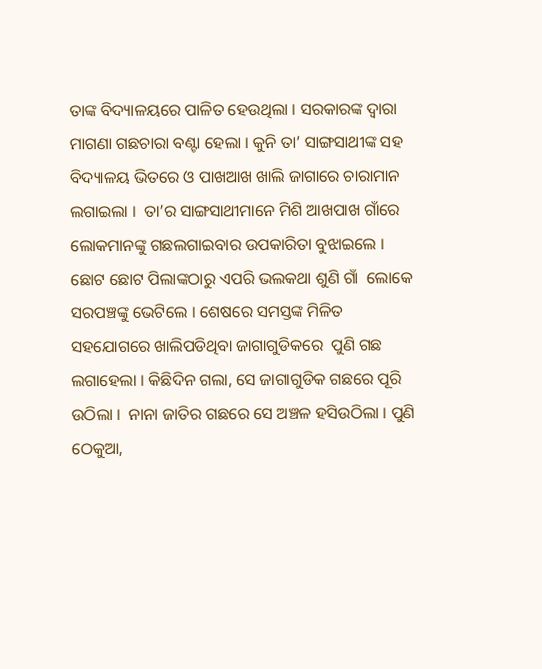ତାଙ୍କ ବିଦ୍ୟାଳୟରେ ପାଳିତ ହେଉଥିଲା । ସରକାରଙ୍କ ଦ୍ଵାରା ମାଗଣା ଗଛଚାରା ବଣ୍ଟା ହେଲା । କୁନି ତା’ ସାଙ୍ଗସାଥୀଙ୍କ ସହ ବିଦ୍ୟାଳୟ ଭିତରେ ଓ ପାଖଆଖ ଖାଲି ଜାଗାରେ ଚାରାମାନ ଲଗାଇଲା ।  ତା’ର ସାଙ୍ଗସାଥୀମାନେ ମିଶି ଆଖପାଖ ଗାଁରେ ଲୋକମାନଙ୍କୁ ଗଛଲଗାଇବାର ଉପକାରିତା ବୁଝାଇଲେ । ଛୋଟ ଛୋଟ ପିଲାଙ୍କଠାରୁ ଏପରି ଭଲକଥା ଶୁଣି ଗାଁ  ଲୋକେ ସରପଞ୍ଚଙ୍କୁ ଭେଟିଲେ । ଶେଷରେ ସମସ୍ତଙ୍କ ମିଳିତ ସହଯୋଗରେ ଖାଲିପଡିଥିବା ଜାଗାଗୁଡିକରେ  ପୁଣି ଗଛ ଲଗାହେଲା । କିଛିଦିନ ଗଲା, ସେ ଜାଗାଗୁଡିକ ଗଛରେ ପୂରି ଉଠିଲା ।  ନାନା ଜାତିର ଗଛରେ ସେ ଅଞ୍ଚଳ ହସିଉଠିଲା । ପୁଣି ଠେକୁଆ,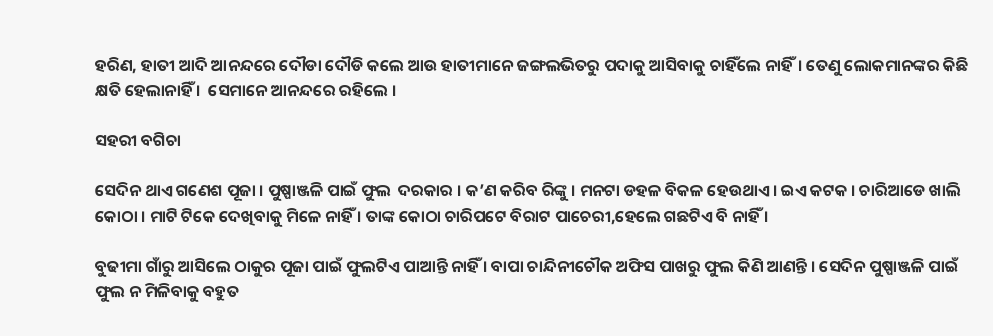ହରିଣ, ହାତୀ ଆଦି ଆନନ୍ଦରେ ଦୌଡା ଦୌଡି କଲେ ଆଉ ହାତୀମାନେ ଜଙ୍ଗଲଭିତରୁ ପଦାକୁ ଆସିବାକୁ ଚାହିଁଲେ ନାହିଁ। ତେଣୁ ଲୋକମାନଙ୍କର କିଛି କ୍ଷତି ହେଲାନାହିଁ ।  ସେମାନେ ଆନନ୍ଦରେ ରହିଲେ ।

ସହରୀ ବଗିଚା

ସେଦିନ ଥାଏ ଗଣେଶ ପୂଜା । ପୁଷ୍ପାଞ୍ଜଳି ପାଇଁ ଫୁଲ  ଦରକାର । କ’ଣ କରିବ ରିଙ୍କୁ । ମନଟା ଡହଳ ବିକଳ ହେଉଥାଏ। ଇଏ କଟକ । ଚାରିଆଡେ ଖାଲି କୋଠା । ମାଟି ଟିକେ ଦେଖିବାକୁ ମିଳେ ନାହିଁ । ତାଙ୍କ କୋଠା ଚାରିପଟେ ବିରାଟ ପାଚେରୀ,ହେଲେ ଗଛଟିଏ ବି ନାହିଁ ।

ବୁଢୀମା ଗାଁରୁ ଆସିଲେ ଠାକୁର ପୂଜା ପାଇଁ ଫୁଲଟିଏ ପାଆନ୍ତି ନାହିଁ । ବାପା ଚାନ୍ଦିନୀଚୌକ ଅଫିସ ପାଖରୁ ଫୁଲ କିଣି ଆଣନ୍ତି । ସେଦିନ ପୁଷ୍ପାଞ୍ଜଳି ପାଇଁ ଫୁଲ ନ ମିଳିବାକୁ ବହୁତ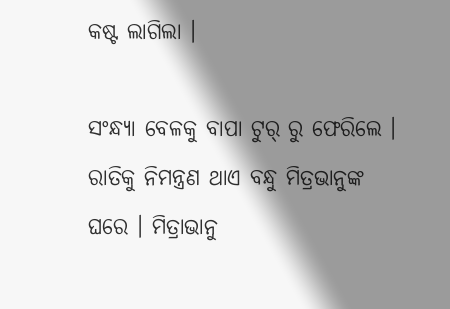କଷ୍ଟ ଲାଗିଲା ।

ସଂନ୍ଧ୍ୟା ବେଳକୁ ବାପା ଟୁର୍ ରୁ ଫେରିଲେ । ରାତିକୁ ନିମନ୍ତ୍ରଣ ଥାଏ ବନ୍ଧୁ ମିତ୍ରଭାନୁଙ୍କ ଘରେ । ମିତ୍ରାଭାନୁ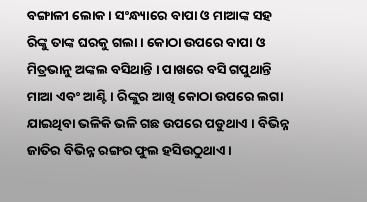ବଙ୍ଗାଳୀ ଲୋକ। ସଂନ୍ଧ୍ୟାରେ ବାପା ଓ ମାଆଙ୍କ ସହ ରିଙ୍କୁ ତାଙ୍କ ଘରକୁ ଗଲା । କୋଠା ଉପରେ ବାପା ଓ ମିତ୍ରଭାନୁ ଅଙ୍କଲ ବସିଥାନ୍ତି । ପାଖରେ ବସି ଗପୁଥାନ୍ତି ମାଆ ଏବଂ ଆଣ୍ଟି । ରିଙ୍କୁର ଆଖି କୋଠା ଉପରେ ଲଗା ଯାଇଥିବା ଭଳିକି ଭଳି ଗଛ ଉପରେ ପଡୁଥାଏ । ବିଭିନ୍ନ ଜାତିର ବିଭିନ୍ନ ରଙ୍ଗର ଫୁଲ ହସିଉଠୁଥାଏ ।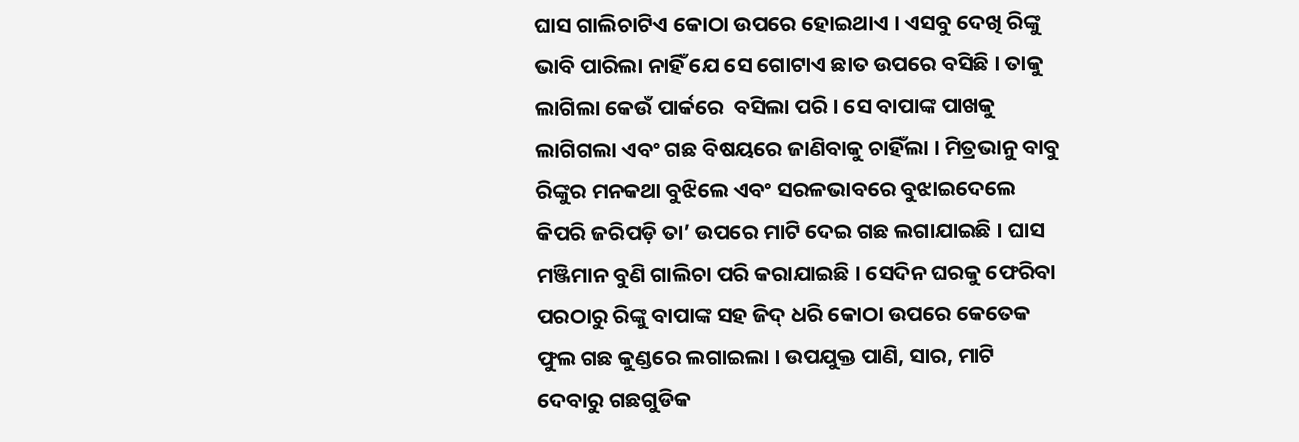ଘାସ ଗାଲିଚାଟିଏ କୋଠା ଉପରେ ହୋଇଥାଏ । ଏସବୁ ଦେଖି ରିଙ୍କୁ ଭାବି ପାରିଲା ନାହିଁ ଯେ ସେ ଗୋଟାଏ ଛାତ ଉପରେ ବସିଛି । ତାକୁ ଲାଗିଲା କେଉଁ ପାର୍କରେ  ବସିଲା ପରି । ସେ ବାପାଙ୍କ ପାଖକୁ ଲାଗିଗଲା ଏବଂ ଗଛ ବିଷୟରେ ଜାଣିବାକୁ ଚାହିଁଲା । ମିତ୍ରଭାନୁ ବାବୁ ରିଙ୍କୁର ମନକଥା ବୁଝିଲେ ଏବଂ ସରଳଭାବରେ ବୁଝାଇଦେଲେ କିପରି ଜରିପଡ଼ି ତା’ ଉପରେ ମାଟି ଦେଇ ଗଛ ଲଗାଯାଇଛି । ଘାସ ମଞ୍ଜିମାନ ବୁଣି ଗାଲିଚା ପରି କରାଯାଇଛି । ସେଦିନ ଘରକୁ ଫେରିବା ପରଠାରୁ ରିଙ୍କୁ ବାପାଙ୍କ ସହ ଜିଦ୍ ଧରି କୋଠା ଉପରେ କେତେକ ଫୁଲ ଗଛ କୁଣ୍ଡରେ ଲଗାଇଲା । ଉପଯୁକ୍ତ ପାଣି, ସାର, ମାଟି ଦେବାରୁ ଗଛଗୁଡିକ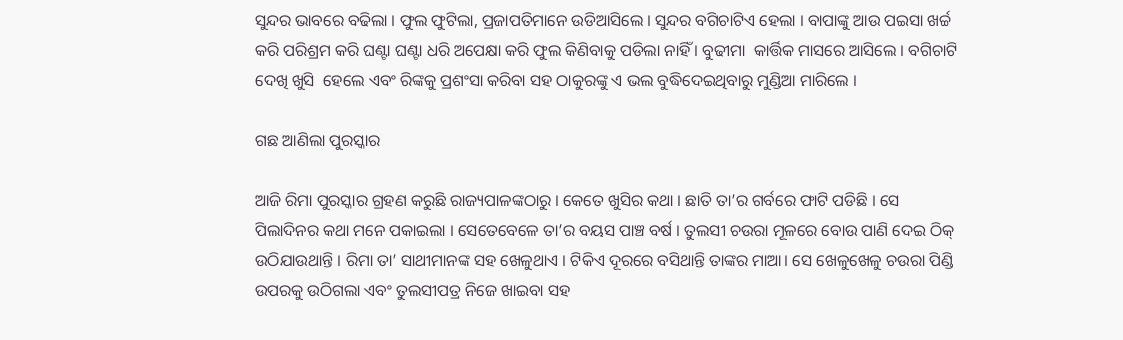ସୁନ୍ଦର ଭାବରେ ବଢିଲା । ଫୁଲ ଫୁଟିଲା, ପ୍ରଜାପତିମାନେ ଉଡିଆସିଲେ । ସୁନ୍ଦର ବଗିଚାଟିଏ ହେଲା । ବାପାଙ୍କୁ ଆଉ ପଇସା ଖର୍ଚ୍ଚ କରି ପରିଶ୍ରମ କରି ଘଣ୍ଟା ଘଣ୍ଟା ଧରି ଅପେକ୍ଷା କରି ଫୁଲ କିଣିବାକୁ ପଡିଲା ନାହିଁ । ବୁଢୀମା  କାର୍ତ୍ତିକ ମାସରେ ଆସିଲେ । ବଗିଚାଟି ଦେଖି ଖୁସି  ହେଲେ ଏବଂ ରିଙ୍କକୁ ପ୍ରଶଂସା କରିବା ସହ ଠାକୁରଙ୍କୁ ଏ ଭଲ ବୁଦ୍ଧିଦେଇଥିବାରୁ ମୁଣ୍ଡିଆ ମାରିଲେ ।

ଗଛ ଆଣିଲା ପୁରସ୍କାର

ଆଜି ରିମା ପୁରସ୍କାର ଗ୍ରହଣ କରୁଛି ରାଜ୍ୟପାଳଙ୍କଠାରୁ । କେତେ ଖୁସିର କଥା । ଛାତି ତା’ର ଗର୍ବରେ ଫାଟି ପଡିଛି । ସେ ପିଲାଦିନର କଥା ମନେ ପକାଇଲା । ସେତେବେଳେ ତା’ର ବୟସ ପାଞ୍ଚ ବର୍ଷ । ତୁଲସୀ ଚଉରା ମୂଳରେ ବୋଉ ପାଣି ଦେଇ ଠିକ୍ ଉଠିଯାଉଥାନ୍ତି । ରିମା ତା’ ସାଥୀମାନଙ୍କ ସହ ଖେଳୁଥାଏ । ଟିକିଏ ଦୂରରେ ବସିଥାନ୍ତି ତାଙ୍କର ମାଆ। ସେ ଖେଳୁଖେଳୁ ଚଉରା ପିଣ୍ଡି ଉପରକୁ ଉଠିଗଲା ଏବଂ ତୁଲସୀପତ୍ର ନିଜେ ଖାଇବା ସହ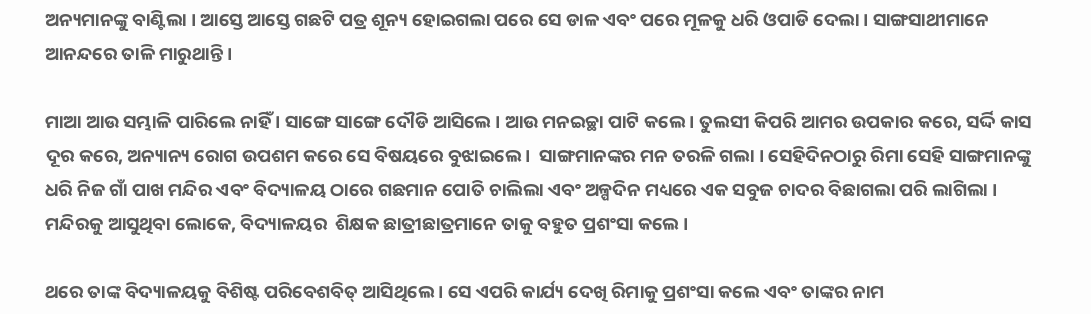ଅନ୍ୟମାନଙ୍କୁ ବାଣ୍ଟିଲା । ଆସ୍ତେ ଆସ୍ତେ ଗଛଟି ପତ୍ର ଶୂନ୍ୟ ହୋଇଗଲା ପରେ ସେ ଡାଳ ଏବଂ ପରେ ମୂଳକୁ ଧରି ଓପାଡି ଦେଲା । ସାଙ୍ଗସାଥୀମାନେ ଆନନ୍ଦରେ ତାଳି ମାରୁଥାନ୍ତି ।

ମାଆ ଆଉ ସମ୍ଭାଳି ପାରିଲେ ନାହିଁ । ସାଙ୍ଗେ ସାଙ୍ଗେ ଦୌଡି ଆସିଲେ । ଆଉ ମନଇଚ୍ଛା ପାଟି କଲେ । ତୁଲସୀ କିପରି ଆମର ଉପକାର କରେ, ସର୍ଦ୍ଦି କାସ ଦୂର କରେ, ଅନ୍ୟାନ୍ୟ ରୋଗ ଉପଶମ କରେ ସେ ବିଷୟରେ ବୁଝାଇଲେ ।  ସାଙ୍ଗମାନଙ୍କର ମନ ତରଳି ଗଲା । ସେହିଦିନଠାରୁ ରିମା ସେହି ସାଙ୍ଗମାନଙ୍କୁ ଧରି ନିଜ ଗାଁ ପାଖ ମନ୍ଦିର ଏବଂ ବିଦ୍ୟାଳୟ ଠାରେ ଗଛମାନ ପୋତି ଚାଲିଲା ଏବଂ ଅଳ୍ପଦିନ ମଧ୍ୟରେ ଏକ ସବୁଜ ଚାଦର ବିଛାଗଲା ପରି ଲାଗିଲା । ମନ୍ଦିରକୁ ଆସୁଥିବା ଲୋକେ, ବିଦ୍ୟାଳୟର  ଶିକ୍ଷକ ଛାତ୍ରୀଛାତ୍ରମାନେ ତାକୁ ବହୁତ ପ୍ରଶଂସା କଲେ ।

ଥରେ ତାଙ୍କ ବିଦ୍ୟାଳୟକୁ ବିଶିଷ୍ଟ ପରିବେଶବିତ୍ ଆସିଥିଲେ । ସେ ଏପରି କାର୍ଯ୍ୟ ଦେଖି ରିମାକୁ ପ୍ରଶଂସା କଲେ ଏବଂ ତାଙ୍କର ନାମ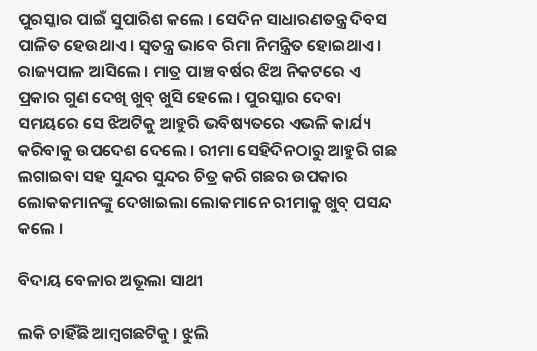ପୁରସ୍କାର ପାଇଁ ସୁପାରିଶ କଲେ । ସେଦିନ ସାଧାରଣତନ୍ତ୍ର ଦିବସ ପାଳିତ ହେଉଥାଏ । ସ୍ଵତନ୍ତ୍ର ଭାବେ ରିମା ନିମନ୍ତ୍ରିତ ହୋଇଥାଏ । ରାଜ୍ୟପାଳ ଆସିଲେ । ମାତ୍ର ପାଞ୍ଚ ବର୍ଷର ଝିଅ ନିକଟରେ ଏ ପ୍ରକାର ଗୁଣ ଦେଖି ଖୁବ୍ ଖୁସି ହେଲେ । ପୁରସ୍କାର ଦେବା ସମୟରେ ସେ ଝିଅଟିକୁ ଆହୁରି ଭବିଷ୍ୟତରେ ଏଭଳି କାର୍ଯ୍ୟ କରିବାକୁ ଉପଦେଶ ଦେଲେ । ରୀମା ସେହିଦିନଠାରୁ ଆହୁରି ଗଛ ଲଗାଇବା ସହ ସୁନ୍ଦର ସୁନ୍ଦର ଚିତ୍ର କରି ଗଛର ଉପକାର ଲୋକକମାନଙ୍କୁ ଦେଖାଇଲା ଲୋକମାନେ ରୀମାକୁ ଖୁବ୍ ପସନ୍ଦ କଲେ ।

ବିଦାୟ ବେଳାର ଅଭୂଲା ସାଥୀ

ଲକି ଚାହିଁଛି ଆମ୍ବଗଛଟିକୁ । ଝୁଲି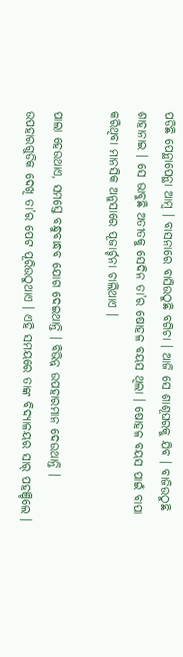ପଡିଛି ପେନ୍ଥାପେନ୍ଥା ଆମ୍ବ । ବାସନାରେ ବାସିଉଠୁଛି ବଗିଚା । ଆଜି ସେ ଶାଶୂଘରକୁ ଯିବ । ବାଜିଉଠୁଛି ଶାହାନାଇ । ସେ ଭାବୁଛି ଅତୀତକୁ ସେଦିନ ତା’ର ଷୋହଳ ବୟସ ଥିଲା । ଷୋହଳ ବୟସ ପାଇଁ ବାପା କରିଥିବା ମାନସିକ ଅନୁସାରେ ପୂଜାର୍ଚ୍ଚନା ଚାଲିଥାଏ ।

ପାଲା ହେଉଥାଏ, ସମସ୍ତେ ବନ୍ଧୁବାନ୍ଧବ ଯୋଗ ଦେଇଥାନ୍ତି । ବିଭିନ୍ନ ଉପହାରମାନ ଦେଉଥାନ୍ତି । ଉପହାରଗୁଡିକ ଦେଖି ତା’ର ପେଟ ପୂରିଉଠୁଥାଏ । ଏହି ସମୟରେ ତାଙ୍କ ବିଦ୍ୟାଳୟର ସାର୍ ପହଞ୍ଚିଲେ ।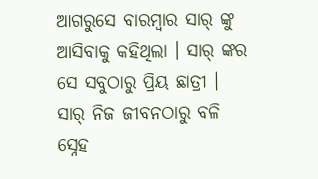ଆଗରୁସେ ବାରମ୍ବାର ସାର୍ ଙ୍କୁ ଆସିବାକୁ କହିଥିଲା । ସାର୍ ଙ୍କର ସେ ସବୁଠାରୁ ପ୍ରିୟ ଛାତ୍ରୀ । ସାର୍ ନିଜ ଜୀବନଠାରୁ ବଳି ସ୍ନେହ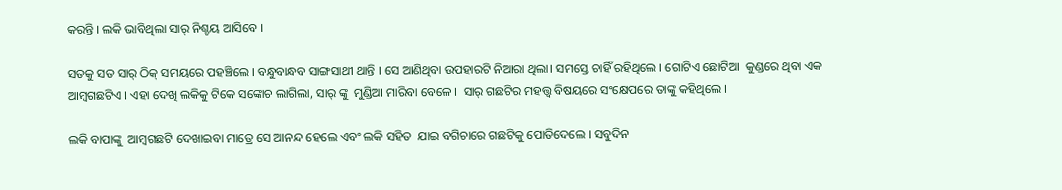କରନ୍ତି । ଲକି ଭାବିଥିଲା ସାର୍ ନିଶ୍ଚୟ ଆସିବେ ।

ସତକୁ ସତ ସାର୍ ଠିକ୍ ସମୟରେ ପହଞ୍ଚିଲେ । ବନ୍ଧୁବାନ୍ଧବ ସାଙ୍ଗସାଥୀ ଥାନ୍ତି । ସେ ଆଣିଥିବା ଉପହାରଟି ନିଆରା ଥିଲା। ସମସ୍ତେ ଚାହିଁ ରହିଥିଲେ । ଗୋଟିଏ ଛୋଟିଆ  କୁଣ୍ଡରେ ଥିବା ଏକ ଆମ୍ବଗଛଟିଏ । ଏହା ଦେଖି ଲକିକୁ ଟିକେ ସଙ୍କୋଚ ଲାଗିଲା, ସାର୍ ଙ୍କୁ  ମୁଣ୍ଡିଆ ମାରିବା ବେଳେ ।  ସାର୍ ଗଛଟିର ମହତ୍ତ୍ଵ ବିଷୟରେ ସଂକ୍ଷେପରେ ତାଙ୍କୁ କହିଥିଲେ ।

ଲକି ବାପାଙ୍କୁ  ଆମ୍ବଗଛଟି ଦେଖାଇବା ମାତ୍ରେ ସେ ଆନନ୍ଦ ହେଲେ ଏବଂ ଲକି ସହିତ  ଯାଇ ବଗିଚାରେ ଗଛଟିକୁ ପୋତିଦେଲେ । ସବୁଦିନ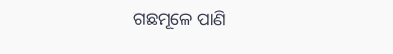ଗଛମୂଳେ ପାଣି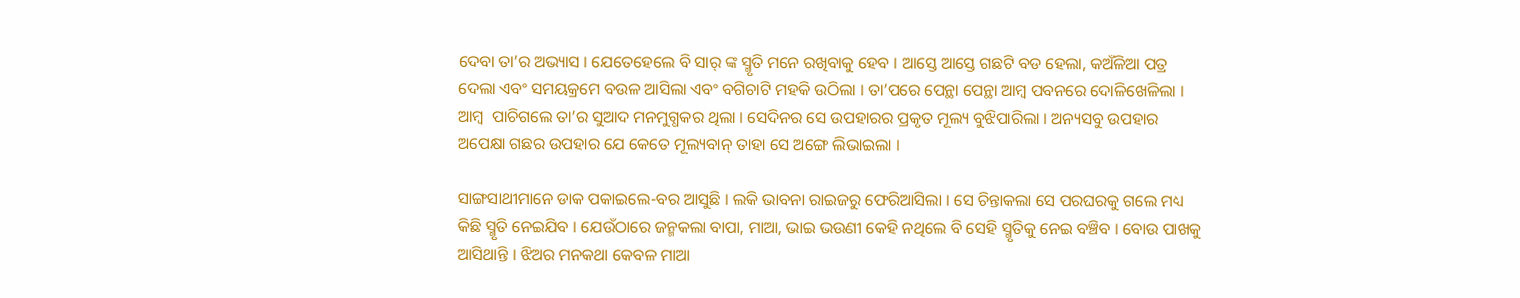ଦେବା ତା’ର ଅଭ୍ୟାସ । ଯେତେହେଲେ ବି ସାର୍ ଙ୍କ ସ୍ମୃତି ମନେ ରଖିବାକୁ ହେବ । ଆସ୍ତେ ଆସ୍ତେ ଗଛଟି ବଡ ହେଲା, କଅଁଳିଆ ପତ୍ର ଦେଲା ଏବଂ ସମୟକ୍ରମେ ବଉଳ ଆସିଲା ଏବଂ ବଗିଚାଟି ମହକି ଉଠିଲା । ତା’ପରେ ପେନ୍ଥା ପେନ୍ଥା ଆମ୍ବ ପବନରେ ଦୋଳିଖେଳିଲା । ଆମ୍ବ  ପାଚିଗଲେ ତା’ର ସୁଆଦ ମନମୁଗ୍ଧକର ଥିଲା । ସେଦିନର ସେ ଉପହାରର ପ୍ରକୃତ ମୂଲ୍ୟ ବୁଝିପାରିଲା । ଅନ୍ୟସବୁ ଉପହାର ଅପେକ୍ଷା ଗଛର ଉପହାର ଯେ କେତେ ମୂଲ୍ୟବାନ୍ ତାହା ସେ ଅଙ୍ଗେ ଲିଭାଇଲା ।

ସାଙ୍ଗସାଥୀମାନେ ଡାକ ପକାଇଲେ-ବର ଆସୁଛି । ଲକି ଭାବନା ରାଇଜରୁ ଫେରିଆସିଲା । ସେ ଚିନ୍ତାକଲା ସେ ପରଘରକୁ ଗଲେ ମଧ୍ୟ କିଛି ସ୍ମୃତି ନେଇଯିବ । ଯେଉଁଠାରେ ଜନ୍ମକଲା ବାପା, ମାଆ, ଭାଇ ଭଉଣୀ କେହି ନଥିଲେ ବି ସେହି ସ୍ମୃତିକୁ ନେଇ ବଞ୍ଚିବ । ବୋଉ ପାଖକୁ ଆସିଥାନ୍ତି । ଝିଅର ମନକଥା କେବଳ ମାଆ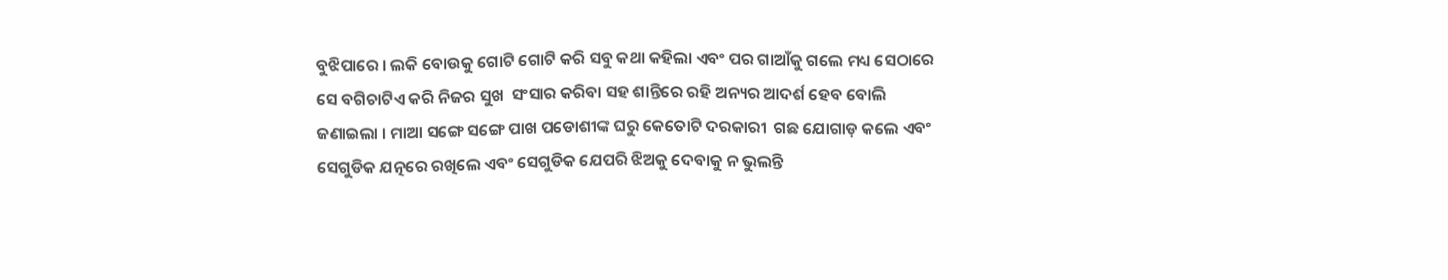ବୁଝିପାରେ । ଲକି ବୋଉକୁ ଗୋଟି ଗୋଟି କରି ସବୁ କଥା କହିଲା ଏବଂ ପର ଗାଆଁକୁ ଗଲେ ମଧ୍ୟ ସେଠାରେ ସେ ବଗିଚାଟିଏ କରି ନିଜର ସୁଖ  ସଂସାର କରିବା ସହ ଶାନ୍ତିରେ ରହି ଅନ୍ୟର ଆଦର୍ଶ ହେବ ବୋଲି ଜଣାଇଲା । ମାଆ ସଙ୍ଗେ ସଙ୍ଗେ ପାଖ ପଡୋଶୀଙ୍କ ଘରୁ କେତୋଟି ଦରକାରୀ  ଗଛ ଯୋଗାଡ଼ କଲେ ଏବଂ ସେଗୁଡିକ ଯତ୍ନରେ ରଖିଲେ ଏବଂ ସେଗୁଡିକ ଯେପରି ଝିଅକୁ ଦେବାକୁ ନ ଭୁଲନ୍ତି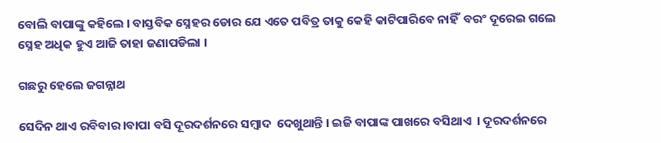ବୋଲି ବାପାଙ୍କୁ କହିଲେ । ବାସ୍ତବିକ ସ୍ନେହର ଡୋର ଯେ ଏତେ ପବିତ୍ର ତାକୁ କେହି କାଟିପାରିବେ ନାହିଁ  ବରଂ ଦୂରେଇ ଗଲେ ସ୍ନେହ ଅଧିକ ହୁଏ ଆଜି ତାହା ଜଣାପଡିଲା ।

ଗଛରୁ ହେଲେ ଜଗନ୍ନାଥ

ସେଦିନ ଥାଏ ରବିବାର ।ବାପା ବସି ଦୂରଦର୍ଶନରେ ସମ୍ବାଦ  ଦେଖୁଥାନ୍ତି । ଇଜି ବାପାଙ୍କ ପାଖରେ ବସିଥାଏ  । ଦୂରଦର୍ଶନରେ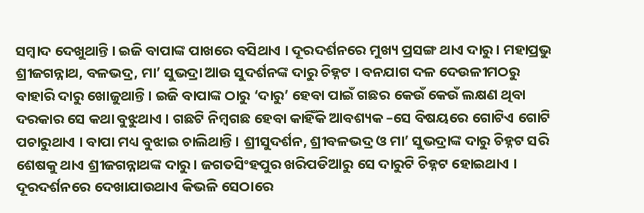ସମ୍ବାଦ ଦେଖୁଥାନ୍ତି । ଇଜି ବାପାଙ୍କ ପାଖରେ ବସିଥାଏ । ଦୂରଦର୍ଶନରେ ମୁଖ୍ୟ ପ୍ରସଙ୍ଗ ଥାଏ ଦାରୁ । ମହାପ୍ରଭୁ ଶ୍ରୀଜଗନ୍ନାଥ, ବଳଭଦ୍ର, ମା’ ସୁଭଦ୍ରା ଆଉ ସୁଦର୍ଶନଙ୍କ ଦାରୁ ଚିହ୍ନଟ । ବନଯାଗ ଦଳ ଦେଉଳୀମଠରୁ ବାହାରି ଦାରୁ ଖୋଜୁଥାନ୍ତି । ଇଜି ବାପାଙ୍କ ଠାରୁ ‘ଦାରୁ’ ହେବା ପାଇଁ ଗଛର କେଉଁ କେଉଁ ଲକ୍ଷଣ ଥିବା ଦରକାର ସେ କଥା ବୁଝୁଥାଏ । ଗଛଟି ନିମ୍ବଗଛ ହେବା କାହିଁକି ଆବଶ୍ୟକ –ସେ ବିଷୟରେ ଗୋଟିଏ ଗୋଟି ପଚାରୁଥାଏ । ବାପା ମଧ୍ୟ ବୁଝାଇ ଚାଲିଥାନ୍ତି । ଶ୍ରୀସୁଦର୍ଶନ, ଶ୍ରୀବଳଭଦ୍ର ଓ ମା’ ସୁଭଦ୍ରାଙ୍କ ଦାରୁ ଚିହ୍ନଟ ସରି ଶେଷକୁ ଥାଏ ଶ୍ରୀଜଗନ୍ନାଥଙ୍କ ଦାରୁ । ଜଗତସିଂହପୁର ଖରିପଡିଆରୁ ସେ ଦାରୁଟି ଚିହ୍ନଟ ହୋଇଥାଏ । ଦୂରଦର୍ଶନରେ ଦେଖାଯାଉଥାଏ କିଭଳି ସେଠାରେ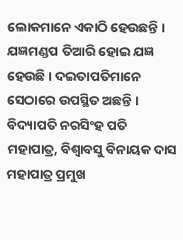ଲୋକମାନେ ଏକାଠି ହେଉଛନ୍ତି । ଯଜ୍ଞମଣ୍ଡପ ତିଆରି ହୋଇ ଯଜ୍ଞ ହେଉଛି । ଦଇତାପତିମାନେ ସେଠାରେ ଉପସ୍ଥିତ ଅଛନ୍ତି । ବିଦ୍ୟାପତି ନରସିଂହ ପତି ମହାପାତ୍ର, ବିଶ୍ଵାବସୁ ବିନାୟକ ଦାସ ମହାପାତ୍ର ପ୍ରମୁଖ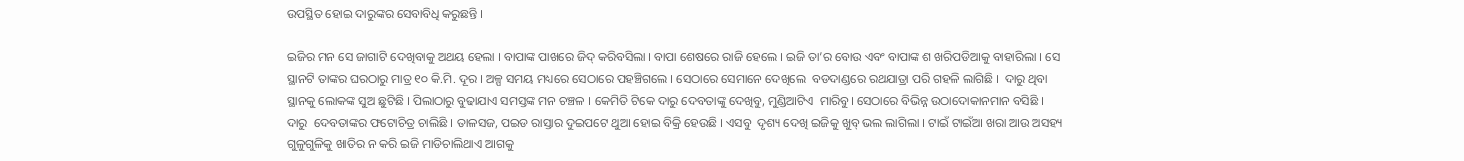ଉପସ୍ଥିତ ହୋଇ ଦାରୁଙ୍କର ସେବାବିଧି କରୁଛନ୍ତି ।

ଇଜିର ମନ ସେ ଜାଗାଟି ଦେଖିବାକୁ ଅଥୟ ହେଲା । ବାପାଙ୍କ ପାଖରେ ଜିଦ୍ କରିବସିଲା । ବାପା ଶେଷରେ ରାଜି ହେଲେ । ଇଜି ତା’ର ବୋଉ ଏବଂ ବାପାଙ୍କ ଶ ଖରିପଡିଆକୁ ବାହାରିଲା । ସେ ସ୍ଥାନଟି ତାଙ୍କର ଘରଠାରୁ ମାତ୍ର ୧୦ କି.ମି. ଦୂର । ଅଳ୍ପ ସମୟ ମଧ୍ୟରେ ସେଠାରେ ପହଞ୍ଚିଗଲେ । ସେଠାରେ ସେମାନେ ଦେଖିଲେ  ବଡଦାଣ୍ଡରେ ରଥଯାତ୍ରା ପରି ଗହଳି ଲାଗିଛି ।  ଦାରୁ ଥିବା ସ୍ଥାନକୁ ଲୋକଙ୍କ ସୁଅ ଛୁଟିଛି । ପିଲାଠାରୁ ବୁଢାଯାଏ ସମସ୍ତଙ୍କ ମନ ଚଞ୍ଚଳ । କେମିତି ଟିକେ ଦାରୁ ଦେବତାଙ୍କୁ ଦେଖିବୁ, ମୁଣ୍ଡିଆଟିଏ  ମାରିବୁ। ସେଠାରେ ବିଭିନ୍ନ ଉଠାଦୋକାନମାନ ବସିଛି । ଦାରୁ  ଦେବତାଙ୍କର ଫଟୋଚିତ୍ର ଚାଲିଛି । ତାଳସଜ, ପଇଡ ରାସ୍ତାର ଦୁଇପଟେ ଥୁଆ ହୋଇ ବିକ୍ରି ହେଉଛି । ଏସବୁ  ଦୃଶ୍ୟ ଦେଖି ଇଜିକୁ ଖୁବ୍ ଭଲ ଲାଗିଲା । ଟାଇଁ ଟାଇଁଆ ଖରା ଆଉ ଅସହ୍ୟ ଗୁଳୁଗୁଳିକୁ ଖାତିର ନ କରି ଇଜି ମାଡିଚାଲିଥାଏ ଆଗକୁ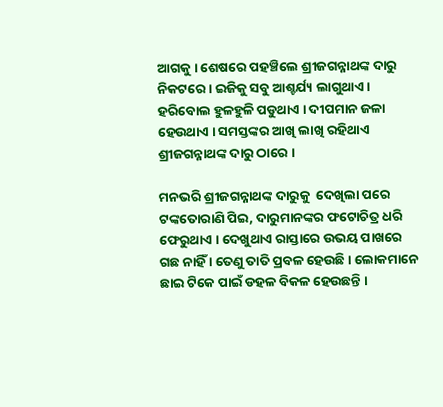ଆଗକୁ । ଶେଷରେ ପହଞ୍ଚିଲେ ଶ୍ରୀଜଗନ୍ନାଥଙ୍କ ଦାରୁ ନିକଟରେ । ଇଜିକୁ ସବୁ ଆଶ୍ଚର୍ଯ୍ୟ ଲାଗୁଥାଏ । ହରିବୋଲ ହୁଳହୁଳି ପଡୁଥାଏ । ଦୀପମାନ ଜଳା ହେଉଥାଏ । ସମସ୍ତଙ୍କର ଆଖି ଲାଖି ରହିଥାଏ ଶ୍ରୀଜଗନ୍ନାଥଙ୍କ ଦାରୁ ଠାରେ ।

ମନଭରି ଶ୍ରୀଜଗନ୍ନାଥଙ୍କ ଦାରୁକୁ  ଦେଖିଲା ପରେ ଟଙ୍କତୋରାଣି ପିଇ, ଦାରୁମାନଙ୍କର ଫଟୋଚିତ୍ର ଧରି ଫେରୁଥାଏ । ଦେଖୁଥାଏ ରାସ୍ତାରେ ଉଭୟ ପାଖରେ ଗଛ ନାହିଁ । ତେଣୁ ତାତି ପ୍ରବଳ ହେଉଛି । ଲୋକମାନେ ଛାଇ ଟିକେ ପାଇଁ ଡହଳ ବିକଳ ହେଉଛନ୍ତି ।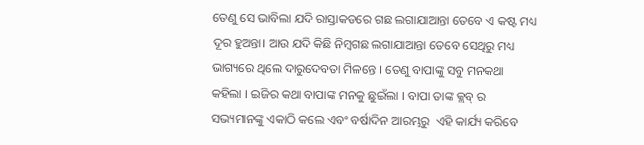ତେଣୁ ସେ ଭାବିଲା ଯଦି ରାସ୍ତାକଡରେ ଗଛ ଲଗାଯାଆନ୍ତା ତେବେ ଏ କଷ୍ଟ ମଧ୍ୟ ଦୂର ହୁଅନ୍ତା। ଆଉ ଯଦି କିଛି ନିମ୍ବଗଛ ଲଗାଯାଆନ୍ତା ତେବେ ସେଥିରୁ ମଧ୍ୟ ଭାଗ୍ୟରେ ଥିଲେ ଦାରୁଦେବତା ମିଳନ୍ତେ । ତେଣୁ ବାପାଙ୍କୁ ସବୁ ମନକଥା କହିଲା । ଇଜିର କଥା ବାପାଙ୍କ ମନକୁ ଛୁଇଁଲା । ବାପା ତାଙ୍କ କ୍ଲବ୍ ର ସଭ୍ୟମାନଙ୍କୁ ଏକାଠି କଲେ ଏବଂ ବର୍ଷାଦିନ ଆରମ୍ଭରୁ  ଏହି କାର୍ଯ୍ୟ କରିବେ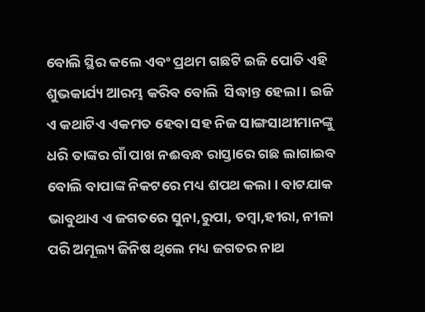ବୋଲି ସ୍ଥିର କଲେ ଏବଂ ପ୍ରଥମ ଗଛଟି ଇଜି ପୋତି ଏହି ଶୁଭକାର୍ଯ୍ୟ ଆରମ୍ଭ କରିବ ବୋଲି  ସିଦ୍ଧାନ୍ତ ହେଲା । ଇଜି ଏ କଥାଟିଏ ଏକମତ ହେବା ସହ ନିଜ ସାଙ୍ଗସାଥୀମାନଙ୍କୁ ଧରି ତାଙ୍କର ଗାଁ ପାଖ ନଈବନ୍ଧ ରାସ୍ତାରେ ଗଛ ଲାଗାଇବ ବୋଲି ବାପାଙ୍କ ନିକଟରେ ମଧ୍ୟ ଶପଥ କଲା । ବାଟଯାକ ଭାବୁଥାଏ ଏ ଜଗତରେ ସୁନା,ରୁପା, ତମ୍ବା,ହୀରା, ନୀଳା ପରି ଅମୂଲ୍ୟ ଜିନିଷ ଥିଲେ ମଧ୍ୟ ଜଗତର ନାଥ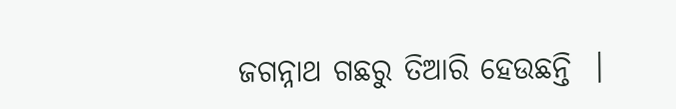ଜଗନ୍ନାଥ ଗଛରୁ ତିଆରି ହେଉଛନ୍ତି  ।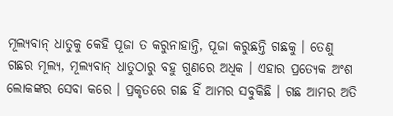ମୂଲ୍ୟବାନ୍ ଧାତୁକୁ କେହି ପୂଜା ତ କରୁନାହାନ୍ତି, ପୂଜା କରୁଛନ୍ତି ଗଛକୁ । ତେଣୁ ଗଛର ମୂଲ୍ୟ, ମୂଲ୍ୟବାନ୍ ଧାତୁଠାରୁ ବହୁ ଗୁଣରେ ଅଧିକ । ଏହାର ପ୍ରତ୍ୟେକ ଅଂଶ ଲୋକଙ୍କର ସେବା କରେ । ପ୍ରକୃତରେ ଗଛ ହିଁ ଆମର ସବୁକିଛି । ଗଛ ଆମର ଅତି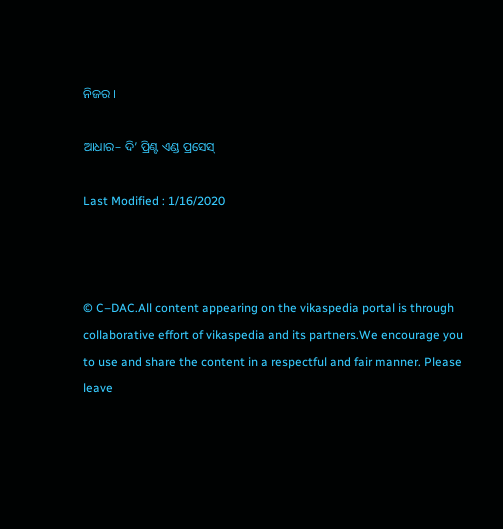ନିଜର ।

ଆଧାର– ଦି’ ପ୍ରିଣ୍ଟ ଏଣ୍ଡ ପ୍ରସେସ୍

Last Modified : 1/16/2020



© C–DAC.All content appearing on the vikaspedia portal is through collaborative effort of vikaspedia and its partners.We encourage you to use and share the content in a respectful and fair manner. Please leave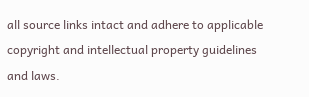all source links intact and adhere to applicable copyright and intellectual property guidelines and laws.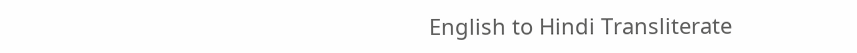English to Hindi Transliterate